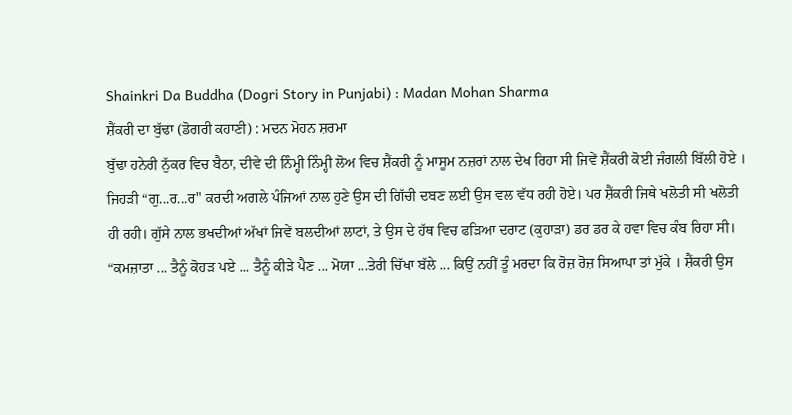Shainkri Da Buddha (Dogri Story in Punjabi) : Madan Mohan Sharma
ਸ਼ੈਂਕਰੀ ਦਾ ਬੁੱਢਾ (ਡੋਗਰੀ ਕਹਾਣੀ) : ਮਦਨ ਮੋਹਨ ਸ਼ਰਮਾ
ਬੁੱਢਾ ਹਨੇਰੀ ਨੁੱਕਰ ਵਿਚ ਬੈਠਾ, ਦੀਵੇ ਦੀ ਨਿੰਮ੍ਹੀ ਨਿੰਮ੍ਹੀ ਲੋਅ ਵਿਚ ਸ਼ੈਂਕਰੀ ਨੂੰ ਮਾਸੂਮ ਨਜ਼ਰਾਂ ਨਾਲ ਦੇਖ ਰਿਹਾ ਸੀ ਜਿਵੇਂ ਸ਼ੈਂਕਰੀ ਕੋਈ ਜੰਗਲੀ ਬਿੱਲੀ ਹੋਏ । ਜਿਹੜੀ “ਗੁ...ਰ...ਰ" ਕਰਦੀ ਅਗਲੇ ਪੰਜਿਆਂ ਨਾਲ ਹੁਣੇ ਉਸ ਦੀ ਗਿੱਚੀ ਦਬਣ ਲਈ ਉਸ ਵਲ ਵੱਧ ਰਹੀ ਹੋਏ। ਪਰ ਸ਼ੈਂਕਰੀ ਜਿਥੇ ਖਲੋਤੀ ਸੀ ਖਲੋਤੀ ਹੀ ਰਹੀ। ਗੁੱਸੇ ਨਾਲ ਭਖਦੀਆਂ ਅੱਖਾਂ ਜਿਵੇਂ ਬਲਦੀਆਂ ਲਾਟਾਂ, ਤੇ ਉਸ ਦੇ ਹੱਥ ਵਿਚ ਫੜਿਆ ਦਰਾਟ (ਕੁਹਾੜਾ) ਡਰ ਡਰ ਕੇ ਹਵਾ ਵਿਚ ਕੰਬ ਰਿਹਾ ਸੀ।
“ਕਮਜ਼ਾਤਾ ... ਤੈਨੂੰ ਕੋਹੜ ਪਏ ... ਤੈਨੂੰ ਕੀੜੇ ਪੈਣ ... ਮੋਯਾ ...ਤੇਰੀ ਚਿੱਖਾ ਬੱਲੇ ... ਕਿਉਂ ਨਹੀਂ ਤੂੰ ਮਰਦਾ ਕਿ ਰੋਜ਼ ਰੋਜ਼ ਸਿਆਪਾ ਤਾਂ ਮੁੱਕੇ । ਸ਼ੈਂਕਰੀ ਉਸ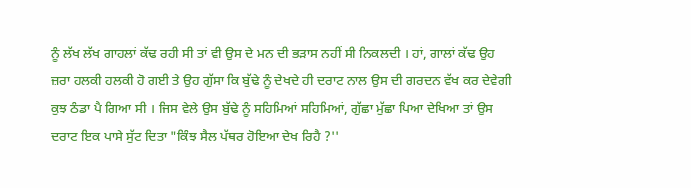ਨੂੰ ਲੱਖ ਲੱਖ ਗਾਹਲਾਂ ਕੱਢ ਰਹੀ ਸੀ ਤਾਂ ਵੀ ਉਸ ਦੇ ਮਨ ਦੀ ਭੜਾਸ ਨਹੀਂ ਸੀ ਨਿਕਲਦੀ । ਹਾਂ, ਗਾਲਾਂ ਕੱਢ ਉਹ ਜ਼ਰਾ ਹਲਕੀ ਹਲਕੀ ਹੋ ਗਈ ਤੇ ਉਹ ਗੁੱਸਾ ਕਿ ਬੁੱਢੇ ਨੂੰ ਦੇਖਦੇ ਹੀ ਦਰਾਟ ਨਾਲ ਉਸ ਦੀ ਗਰਦਨ ਵੱਖ ਕਰ ਦੇਵੇਗੀ ਕੁਝ ਠੰਡਾ ਪੈ ਗਿਆ ਸੀ । ਜਿਸ ਵੇਲੇ ਉਸ ਬੁੱਢੇ ਨੂੰ ਸਹਿਮਿਆਂ ਸਹਿਮਿਆਂ, ਗੁੱਛਾ ਮੁੱਛਾ ਪਿਆ ਦੇਖਿਆ ਤਾਂ ਉਸ ਦਰਾਟ ਇਕ ਪਾਸੇ ਸੁੱਟ ਦਿਤਾ "ਕਿੰਝ ਸੈਲ ਪੱਥਰ ਹੋਇਆ ਦੇਖ ਰਿਹੈ ?''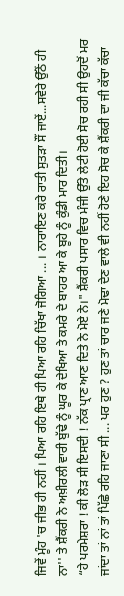ਜਿਵੇਂ ਮੂੰਹ 'ਚ ਜੀਭ ਹੀ ਨਹੀਂ । ਪਿਆ ਰਹਿ ਇਥੇ ਹੀ ਪਿਆ ਰਹਿ ਚਿੱਖਾ ਜੋਗਿਆ ... । ਨਾਰਾਇਣ ਕਰੇ ਰਾਤੀ ਸੁਤੜਾ ਸੌਂ ਜਾਏਂ...ਸਵੇਰੇ ਉੱਠੇਂ ਹੀ ਨਾ'' ਤੇ ਸ਼ੈਂਕਰੀ ਨੇ ਅਖ਼ੀਰਲੀ ਵਾਰੀ ਬੁੱਢੇ ਨੂੰ ਘੂਰ ਕੇ ਦੇਖਿਆ ਤੇ ਕਮਰੇ ਦੇ ਬਾਹਰ ਆ ਕੇ ਬੂਹੇ ਨੂੰ ਕੁੰਡੀ ਮਾਰ ਦਿਤੀ।
“ਹੇ ਪਰਮੇਸ਼ਰਾ ! ਕੀ ਲੋੜ ਸੀ ਇਸਦੀ ! ਨੱਕ ਪ੍ਰਾਣ ਆਣ ਦਿਤੇ ਨੇ ਮੋਏ ਨੇ।" ਸ਼ੈਂਕਰੀ ਪਸਾਰ ਵਿਚ ਮੰਜੀ ਉੱਤੇ ਲੇਟੀ ਹੋਈ ਸੋਚ ਰਹੀ ਸੀ ਉਹਦੋਂ ਮਰ ਜਾਂਦਾ ਤਾਂ ਨਾਂ ਤਾਂ ਪਿੱਛੇ ਰਹਿ ਜਾਣਾ ਸੀ ... ਪਰ ਹੁਣ ? ਹੁਣ ਤਾਂ ਚਾਰ ਜਣੇ ਮੋਢਾ ਦੇਣ ਵਾਲੇ ਵੀ ਨਹੀਂ ਹੋਣੇ ਇਹ ਸੋਚ ਕੇ ਸ਼ੈਂਕਰੀ ਦਾ ਜੀ ਕੱਚਾ ਕੱਚਾ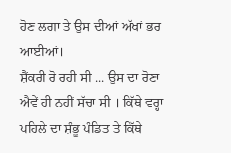ਹੋਣ ਲਗਾ ਤੇ ਉਸ ਦੀਆਂ ਅੱਖਾਂ ਭਰ ਆਈਆਂ।
ਸ਼ੈਂਕਰੀ ਰੋ ਰਹੀ ਸੀ ... ਉਸ ਦਾ ਰੋਣਾ ਐਵੇਂ ਹੀ ਨਹੀਂ ਸੱਚਾ ਸੀ । ਕਿੱਥੇ ਵਰ੍ਹਾ ਪਹਿਲੇ ਦਾ ਸ਼ੰਭੂ ਪੰਡਿਤ ਤੇ ਕਿੱਥੇ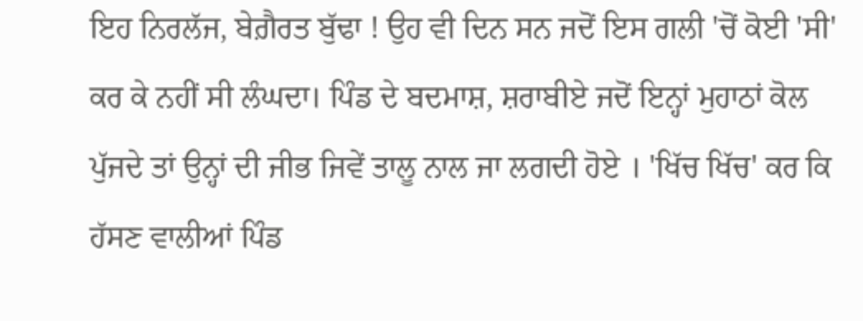ਇਹ ਨਿਰਲੱਜ, ਬੇਗ਼ੈਰਤ ਬੁੱਢਾ ! ਉਹ ਵੀ ਦਿਨ ਸਨ ਜਦੋਂ ਇਸ ਗਲੀ 'ਚੋਂ ਕੋਈ 'ਸੀ' ਕਰ ਕੇ ਨਹੀਂ ਸੀ ਲੰਘਦਾ। ਪਿੰਡ ਦੇ ਬਦਮਾਸ਼, ਸ਼ਰਾਬੀਏ ਜਦੋਂ ਇਨ੍ਹਾਂ ਮੁਹਾਠਾਂ ਕੋਲ ਪੁੱਜਦੇ ਤਾਂ ਉਨ੍ਹਾਂ ਦੀ ਜੀਭ ਜਿਵੇਂ ਤਾਲੂ ਨਾਲ ਜਾ ਲਗਦੀ ਹੋਏ । 'ਖਿੱਚ ਖਿੱਚ' ਕਰ ਕਿ ਹੱਸਣ ਵਾਲੀਆਂ ਪਿੰਡ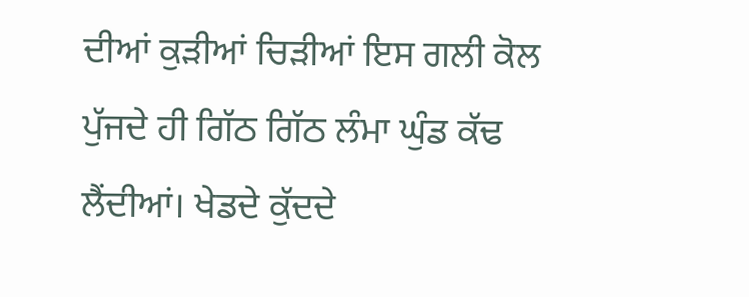ਦੀਆਂ ਕੁੜੀਆਂ ਚਿੜੀਆਂ ਇਸ ਗਲੀ ਕੋਲ ਪੁੱਜਦੇ ਹੀ ਗਿੱਠ ਗਿੱਠ ਲੰਮਾ ਘੁੰਡ ਕੱਢ ਲੈਂਦੀਆਂ। ਖੇਡਦੇ ਕੁੱਦਦੇ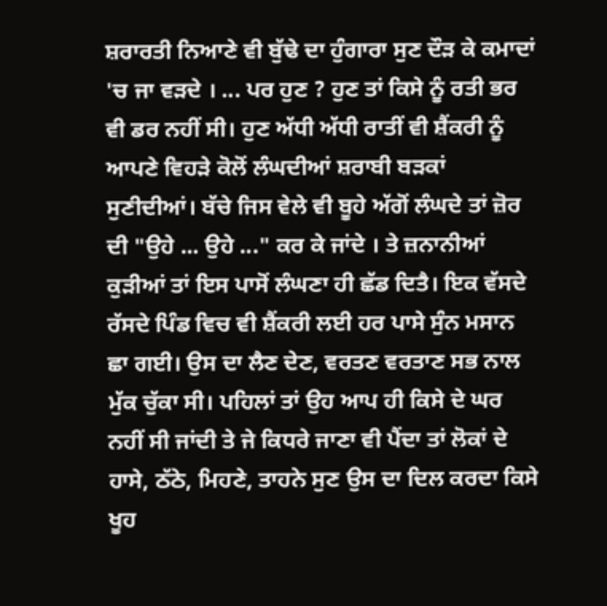ਸ਼ਰਾਰਤੀ ਨਿਆਣੇ ਵੀ ਬੁੱਢੇ ਦਾ ਹੁੰਗਾਰਾ ਸੁਣ ਦੌੜ ਕੇ ਕਮਾਦਾਂ 'ਚ ਜਾ ਵੜਦੇ । ... ਪਰ ਹੁਣ ? ਹੁਣ ਤਾਂ ਕਿਸੇ ਨੂੰ ਰਤੀ ਭਰ ਵੀ ਡਰ ਨਹੀਂ ਸੀ। ਹੁਣ ਅੱਧੀ ਅੱਧੀ ਰਾਤੀਂ ਵੀ ਸ਼ੈਂਕਰੀ ਨੂੰ ਆਪਣੇ ਵਿਹੜੇ ਕੋਲੋਂ ਲੰਘਦੀਆਂ ਸ਼ਰਾਬੀ ਬੜਕਾਂ ਸੁਣੀਦੀਆਂ। ਬੱਚੇ ਜਿਸ ਵੇਲੇ ਵੀ ਬੂਹੇ ਅੱਗੋਂ ਲੰਘਦੇ ਤਾਂ ਜ਼ੋਰ ਦੀ "ਉਹੇ ... ਉਹੇ ..." ਕਰ ਕੇ ਜਾਂਦੇ । ਤੇ ਜ਼ਨਾਨੀਆਂ ਕੁੜੀਆਂ ਤਾਂ ਇਸ ਪਾਸੋਂ ਲੰਘਣਾ ਹੀ ਛੱਡ ਦਿਤੈ। ਇਕ ਵੱਸਦੇ ਰੱਸਦੇ ਪਿੰਡ ਵਿਚ ਵੀ ਸ਼ੈਂਕਰੀ ਲਈ ਹਰ ਪਾਸੇ ਸੁੰਨ ਮਸਾਨ ਛਾ ਗਈ। ਉਸ ਦਾ ਲੈਣ ਦੇਣ, ਵਰਤਣ ਵਰਤਾਣ ਸਭ ਨਾਲ ਮੁੱਕ ਚੁੱਕਾ ਸੀ। ਪਹਿਲਾਂ ਤਾਂ ਉਹ ਆਪ ਹੀ ਕਿਸੇ ਦੇ ਘਰ ਨਹੀਂ ਸੀ ਜਾਂਦੀ ਤੇ ਜੇ ਕਿਧਰੇ ਜਾਣਾ ਵੀ ਪੈਂਦਾ ਤਾਂ ਲੋਕਾਂ ਦੇ ਹਾਸੇ, ਠੱਠੇ, ਮਿਹਣੇ, ਤਾਹਨੇ ਸੁਣ ਉਸ ਦਾ ਦਿਲ ਕਰਦਾ ਕਿਸੇ ਖੂਹ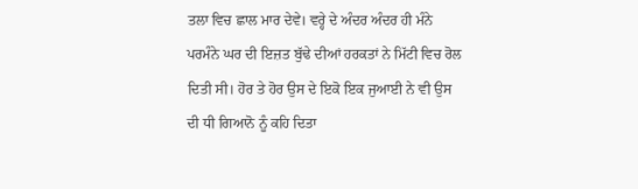ਤਲਾ ਵਿਚ ਛਾਲ ਮਾਰ ਦੇਵੇ। ਵਰ੍ਹੇ ਦੇ ਅੰਦਰ ਅੰਦਰ ਹੀ ਮੰਨੇ ਪਰਮੰਨੇ ਘਰ ਦੀ ਇਜ਼ਤ ਬੁੱਢੇ ਦੀਆਂ ਹਰਕਤਾਂ ਨੇ ਮਿੱਟੀ ਵਿਚ ਰੋਲ ਦਿਤੀ ਸੀ। ਹੋਰ ਤੇ ਹੋਰ ਉਸ ਦੇ ਇਕੋ ਇਕ ਜੁਆਈ ਨੇ ਵੀ ਉਸ ਦੀ ਧੀ ਗਿਆਨੋ ਨੂੰ ਕਹਿ ਦਿਤਾ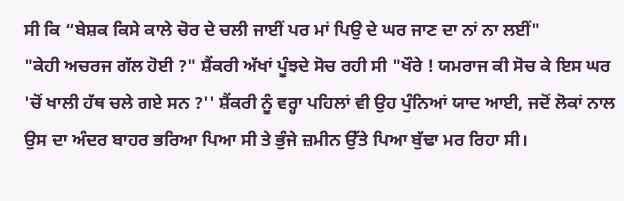ਸੀ ਕਿ “ਬੇਸ਼ਕ ਕਿਸੇ ਕਾਲੇ ਚੋਰ ਦੇ ਚਲੀ ਜਾਈਂ ਪਰ ਮਾਂ ਪਿਉ ਦੇ ਘਰ ਜਾਣ ਦਾ ਨਾਂ ਨਾ ਲਈਂ"
"ਕੇਹੀ ਅਚਰਜ ਗੱਲ ਹੋਈ ?" ਸ਼ੈਂਕਰੀ ਅੱਖਾਂ ਪੂੰਝਦੇ ਸੋਚ ਰਹੀ ਸੀ "ਖੌਰੇ ! ਯਮਰਾਜ ਕੀ ਸੋਚ ਕੇ ਇਸ ਘਰ 'ਚੋਂ ਖਾਲੀ ਹੱਥ ਚਲੇ ਗਏ ਸਨ ?'' ਸ਼ੈਂਕਰੀ ਨੂੰ ਵਰ੍ਹਾ ਪਹਿਲਾਂ ਵੀ ਉਹ ਪੁੰਨਿਆਂ ਯਾਦ ਆਈ, ਜਦੋਂ ਲੋਕਾਂ ਨਾਲ ਉਸ ਦਾ ਅੰਦਰ ਬਾਹਰ ਭਰਿਆ ਪਿਆ ਸੀ ਤੇ ਭੁੰਜੇ ਜ਼ਮੀਨ ਉੱਤੇ ਪਿਆ ਬੁੱਢਾ ਮਰ ਰਿਹਾ ਸੀ।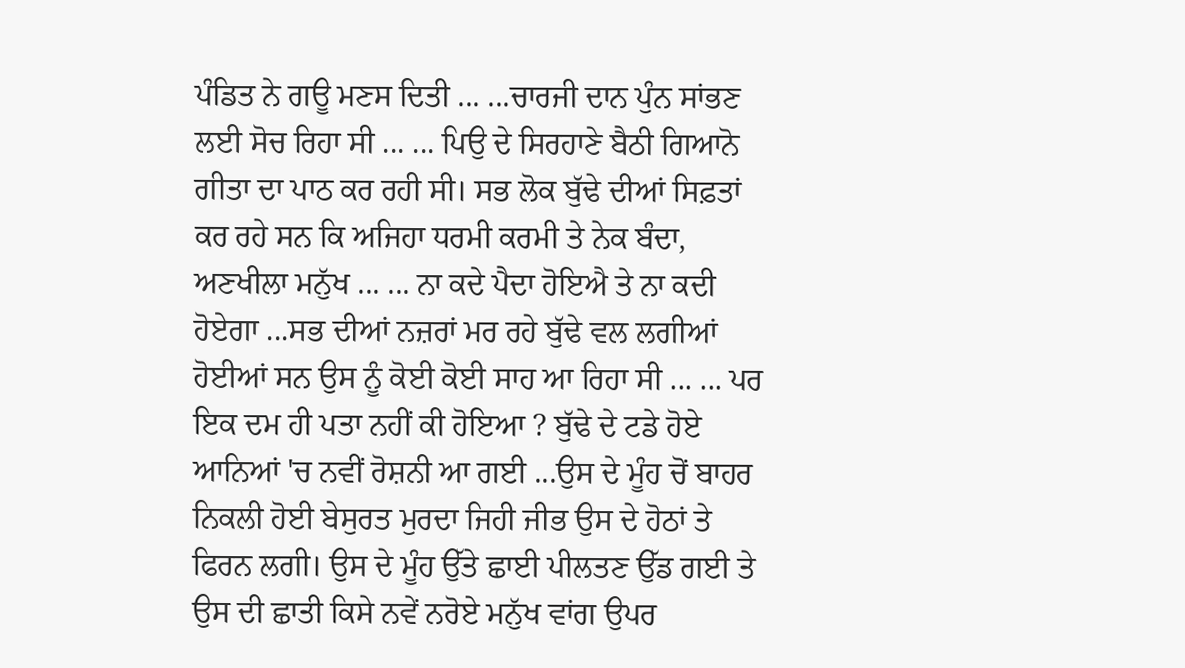ਪੰਡਿਤ ਨੇ ਗਊ ਮਣਸ ਦਿਤੀ ... ...ਚਾਰਜੀ ਦਾਨ ਪੁੰਨ ਸਾਂਭਣ ਲਈ ਸੋਚ ਰਿਹਾ ਸੀ ... ... ਪਿਉ ਦੇ ਸਿਰਹਾਣੇ ਬੈਠੀ ਗਿਆਨੋ ਗੀਤਾ ਦਾ ਪਾਠ ਕਰ ਰਹੀ ਸੀ। ਸਭ ਲੋਕ ਬੁੱਢੇ ਦੀਆਂ ਸਿਫ਼ਤਾਂ ਕਰ ਰਹੇ ਸਨ ਕਿ ਅਜਿਹਾ ਧਰਮੀ ਕਰਮੀ ਤੇ ਨੇਕ ਬੰਦਾ, ਅਣਖੀਲਾ ਮਨੁੱਖ ... ... ਨਾ ਕਦੇ ਪੈਦਾ ਹੋਇਐ ਤੇ ਨਾ ਕਦੀ ਹੋਏਗਾ ...ਸਭ ਦੀਆਂ ਨਜ਼ਰਾਂ ਮਰ ਰਹੇ ਬੁੱਢੇ ਵਲ ਲਗੀਆਂ ਹੋਈਆਂ ਸਨ ਉਸ ਨੂੰ ਕੋਈ ਕੋਈ ਸਾਹ ਆ ਰਿਹਾ ਸੀ ... ... ਪਰ ਇਕ ਦਮ ਹੀ ਪਤਾ ਨਹੀਂ ਕੀ ਹੋਇਆ ? ਬੁੱਢੇ ਦੇ ਟਡੇ ਹੋਏ ਆਨਿਆਂ 'ਚ ਨਵੀਂ ਰੋਸ਼ਨੀ ਆ ਗਈ ...ਉਸ ਦੇ ਮੂੰਹ ਚੋਂ ਬਾਹਰ ਨਿਕਲੀ ਹੋਈ ਬੇਸੁਰਤ ਮੁਰਦਾ ਜਿਹੀ ਜੀਭ ਉਸ ਦੇ ਹੋਠਾਂ ਤੇ ਫਿਰਨ ਲਗੀ। ਉਸ ਦੇ ਮੂੰਹ ਉੱਤੇ ਛਾਈ ਪੀਲਤਣ ਉੱਡ ਗਈ ਤੇ ਉਸ ਦੀ ਛਾਤੀ ਕਿਸੇ ਨਵੇਂ ਨਰੋਏ ਮਨੁੱਖ ਵਾਂਗ ਉਪਰ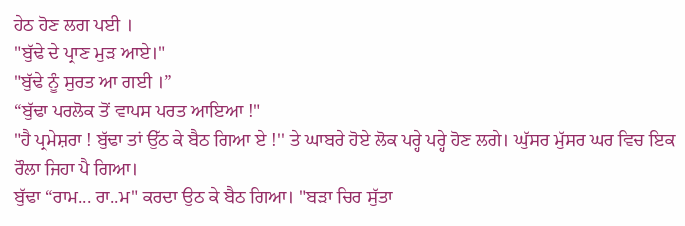ਹੇਠ ਹੋਣ ਲਗ ਪਈ ।
"ਬੁੱਢੇ ਦੇ ਪ੍ਰਾਣ ਮੁੜ ਆਏ।"
"ਬੁੱਢੇ ਨੂੰ ਸੁਰਤ ਆ ਗਈ ।”
“ਬੁੱਢਾ ਪਰਲੋਕ ਤੋਂ ਵਾਪਸ ਪਰਤ ਆਇਆ !"
"ਹੈ ਪ੍ਰਮੇਸ਼ਰਾ ! ਬੁੱਢਾ ਤਾਂ ਉੱਠ ਕੇ ਬੈਠ ਗਿਆ ਏ !'' ਤੇ ਘਾਬਰੇ ਹੋਏ ਲੋਕ ਪਰ੍ਹੇ ਪਰ੍ਹੇ ਹੋਣ ਲਗੇ। ਘੁੱਸਰ ਮੁੱਸਰ ਘਰ ਵਿਚ ਇਕ ਰੌਲਾ ਜਿਹਾ ਪੈ ਗਿਆ।
ਬੁੱਢਾ “ਰਾਮ... ਰਾ..ਮ" ਕਰਦਾ ਉਠ ਕੇ ਬੈਠ ਗਿਆ। "ਬੜਾ ਚਿਰ ਸੁੱਤਾ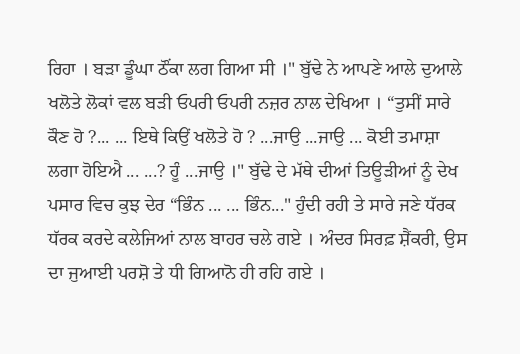ਰਿਹਾ । ਬੜਾ ਡੂੰਘਾ ਠੌਂਕਾ ਲਗ ਗਿਆ ਸੀ ।" ਬੁੱਢੇ ਨੇ ਆਪਣੇ ਆਲੇ ਦੁਆਲੇ ਖਲੋਤੇ ਲੋਕਾਂ ਵਲ ਬੜੀ ਓਪਰੀ ਓਪਰੀ ਨਜ਼ਰ ਨਾਲ ਦੇਖਿਆ । “ਤੁਸੀਂ ਸਾਰੇ ਕੌਣ ਹੋ ?... ... ਇਥੇ ਕਿਉਂ ਖਲੋਤੇ ਹੋ ? ...ਜਾਉ ...ਜਾਉ ... ਕੋਈ ਤਮਾਸ਼ਾ ਲਗਾ ਹੋਇਐ ... ...? ਹੂੰ ...ਜਾਉ ।" ਬੁੱਢੇ ਦੇ ਮੱਥੇ ਦੀਆਂ ਤਿਊੜੀਆਂ ਨੂੰ ਦੇਖ ਪਸਾਰ ਵਿਚ ਕੁਝ ਦੇਰ “ਭਿੰਨ ... ... ਭਿੰਨ..." ਹੁੰਦੀ ਰਹੀ ਤੇ ਸਾਰੇ ਜਣੇ ਧੱਰਕ ਧੱਰਕ ਕਰਦੇ ਕਲੇਜਿਆਂ ਨਾਲ ਬਾਹਰ ਚਲੇ ਗਏ । ਅੰਦਰ ਸਿਰਫ਼ ਸ਼ੈਂਕਰੀ, ਉਸ ਦਾ ਜੁਆਈ ਪਰਸ਼ੋ ਤੇ ਧੀ ਗਿਆਨੋ ਹੀ ਰਹਿ ਗਏ ।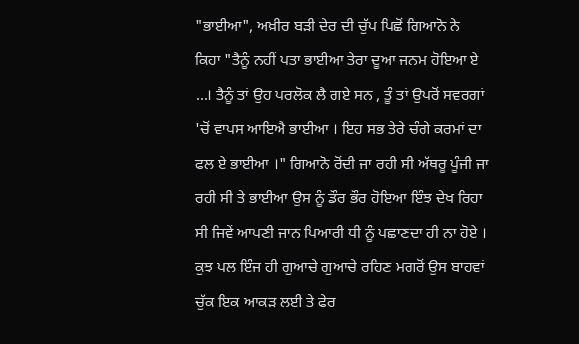"ਭਾਈਆ", ਅਖ਼ੀਰ ਬੜੀ ਦੇਰ ਦੀ ਚੁੱਪ ਪਿਛੋਂ ਗਿਆਨੋ ਨੇ ਕਿਹਾ "ਤੈਨੂੰ ਨਹੀਂ ਪਤਾ ਭਾਈਆ ਤੇਰਾ ਦੂਆ ਜਨਮ ਹੋਇਆ ਏ ...। ਤੈਨੂੰ ਤਾਂ ਉਹ ਪਰਲੋਕ ਲੈ ਗਏ ਸਨ , ਤੂੰ ਤਾਂ ਉਪਰੋਂ ਸਵਰਗਾਂ 'ਚੋਂ ਵਾਪਸ ਆਇਐ ਭਾਈਆ । ਇਹ ਸਭ ਤੇਰੇ ਚੰਗੇ ਕਰਮਾਂ ਦਾ ਫਲ ਏ ਭਾਈਆ ।" ਗਿਆਨੋ ਰੋਂਦੀ ਜਾ ਰਹੀ ਸੀ ਅੱਥਰੂ ਪੂੰਜੀ ਜਾ ਰਹੀ ਸੀ ਤੇ ਭਾਈਆ ਉਸ ਨੂੰ ਡੌਰ ਭੌਰ ਹੋਇਆ ਇੰਝ ਦੇਖ ਰਿਹਾ ਸੀ ਜਿਵੇਂ ਆਪਣੀ ਜਾਨ ਪਿਆਰੀ ਧੀ ਨੂੰ ਪਛਾਣਦਾ ਹੀ ਨਾ ਹੋਏ । ਕੁਝ ਪਲ ਇੰਜ ਹੀ ਗੁਆਚੇ ਗੁਆਚੇ ਰਹਿਣ ਮਗਰੋਂ ਉਸ ਬਾਹਵਾਂ ਚੁੱਕ ਇਕ ਆਕੜ ਲਈ ਤੇ ਫੇਰ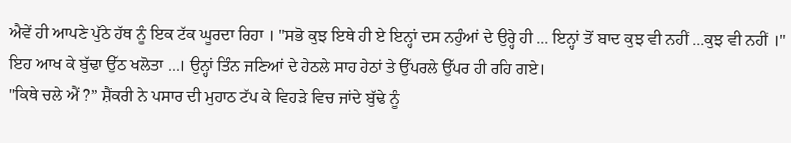ਐਵੇਂ ਹੀ ਆਪਣੇ ਪੁੱਠੇ ਹੱਥ ਨੂੰ ਇਕ ਟੱਕ ਘੂਰਦਾ ਰਿਹਾ । "ਸਭੋ ਕੁਝ ਇਥੇ ਹੀ ਏ ਇਨ੍ਹਾਂ ਦਸ ਨਹੁੰਆਂ ਦੇ ਉਰ੍ਹੇ ਹੀ ... ਇਨ੍ਹਾਂ ਤੋਂ ਬਾਦ ਕੁਝ ਵੀ ਨਹੀਂ ...ਕੁਝ ਵੀ ਨਹੀਂ ।" ਇਹ ਆਖ ਕੇ ਬੁੱਢਾ ਉੱਠ ਖਲੋਤਾ ...। ਉਨ੍ਹਾਂ ਤਿੰਨ ਜਣਿਆਂ ਦੇ ਹੇਠਲੇ ਸਾਹ ਹੇਠਾਂ ਤੇ ਉੱਪਰਲੇ ਉੱਪਰ ਹੀ ਰਹਿ ਗਏ।
"ਕਿਥੇ ਚਲੇ ਐਂ ?” ਸ਼ੈਂਕਰੀ ਨੇ ਪਸਾਰ ਦੀ ਮੁਹਾਠ ਟੱਪ ਕੇ ਵਿਹੜੇ ਵਿਚ ਜਾਂਦੇ ਬੁੱਢੇ ਨੂੰ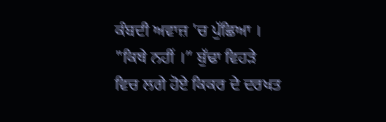ਕੰਬਦੀ ਅਵਾਜ਼ 'ਚ ਪੁੱਛਿਆ ।
"ਕਿਥੇ ਨਹੀਂ ।” ਬੁੱਢਾ ਵਿਹੜੇ ਵਿਚ ਲਗੇ ਹੋਏ ਕਿਕਰ ਦੇ ਦਰਖਤ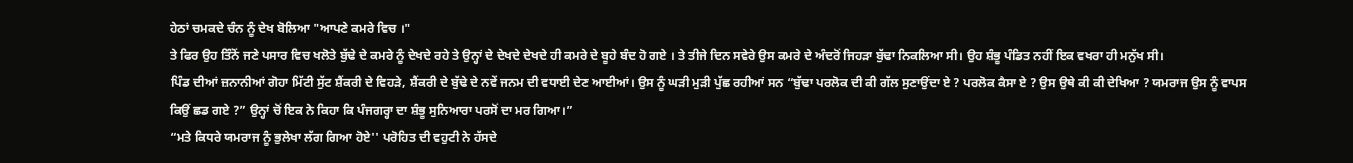ਹੇਠਾਂ ਚਮਕਦੇ ਚੰਨ ਨੂੰ ਦੇਖ ਬੋਲਿਆ "ਆਪਣੇ ਕਮਰੇ ਵਿਚ ।"
ਤੇ ਫਿਰ ਉਹ ਤਿੰਨੋਂ ਜਣੇ ਪਸਾਰ ਵਿਚ ਖਲੋਤੇ ਬੁੱਢੇ ਦੇ ਕਮਰੇ ਨੂੰ ਦੇਖਦੇ ਰਹੇ ਤੇ ਉਨ੍ਹਾਂ ਦੇ ਦੇਖਦੇ ਦੇਖਦੇ ਹੀ ਕਮਰੇ ਦੇ ਬੂਹੇ ਬੰਦ ਹੋ ਗਏ । ਤੇ ਤੀਜੇ ਦਿਨ ਸਵੇਰੇ ਉਸ ਕਮਰੇ ਦੇ ਅੰਦਰੋਂ ਜਿਹੜਾ ਬੁੱਢਾ ਨਿਕਲਿਆ ਸੀ। ਉਹ ਸ਼ੰਭੂ ਪੰਡਿਤ ਨਹੀਂ ਇਕ ਵਖਰਾ ਹੀ ਮਨੁੱਖ ਸੀ।
ਪਿੰਡ ਦੀਆਂ ਜ਼ਨਾਨੀਆਂ ਗੋਹਾ ਮਿੱਟੀ ਸੁੱਟ ਸ਼ੈਂਕਰੀ ਦੇ ਵਿਹੜੇ, ਸ਼ੈਂਕਰੀ ਦੇ ਬੁੱਢੇ ਦੇ ਨਵੇਂ ਜਨਮ ਦੀ ਵਧਾਈ ਦੇਣ ਆਈਆਂ। ਉਸ ਨੂੰ ਘੜੀ ਮੁੜੀ ਪੁੱਛ ਰਹੀਆਂ ਸਨ “ਬੁੱਢਾ ਪਰਲੋਕ ਦੀ ਕੀ ਗੱਲ ਸੁਣਾਉਂਦਾ ਏ ? ਪਰਲੋਕ ਕੈਸਾ ਏ ? ਉਸ ਉਥੇ ਕੀ ਕੀ ਦੇਖਿਆ ? ਯਮਰਾਜ ਉਸ ਨੂੰ ਵਾਪਸ ਕਿਉਂ ਛਡ ਗਏ ?” ਉਨ੍ਹਾਂ ਚੋਂ ਇਕ ਨੇ ਕਿਹਾ ਕਿ ਪੰਜਗਰ੍ਹਾ ਦਾ ਸ਼ੰਭੂ ਸੁਨਿਆਰਾ ਪਰਸੋਂ ਦਾ ਮਰ ਗਿਆ।”
“ਮਤੇ ਕਿਧਰੇ ਯਮਰਾਜ ਨੂੰ ਭੁਲੇਖਾ ਲੱਗ ਗਿਆ ਹੋਏ'' ਪਰੋਹਿਤ ਦੀ ਵਹੁਟੀ ਨੇ ਹੱਸਦੇ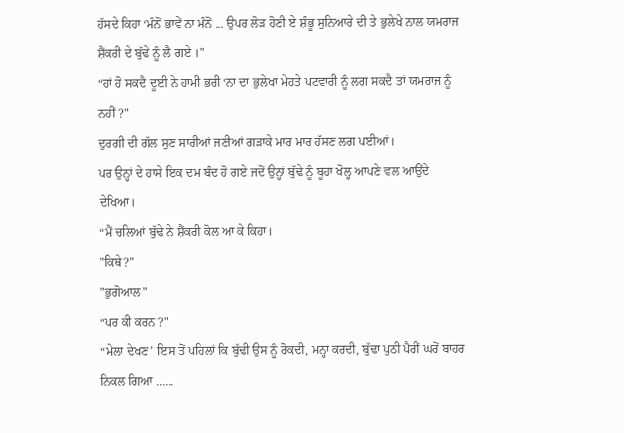ਹੱਸਦੇ ਕਿਹਾ ‘ਮੰਨੋਂ ਭਾਵੇਂ ਨਾ ਮੰਨੋਂ ... ਉਪਰ ਲੋੜ ਹੋਣੀ ਏ ਸ਼ੰਭੂ ਸੁਨਿਆਰੇ ਦੀ ਤੇ ਭੁਲੇਖੇ ਨਾਲ ਯਮਰਾਜ ਸ਼ੈਂਕਰੀ ਦੇ ਬੁੱਢੇ ਨੂੰ ਲੈ ਗਏ ।"
“ਹਾਂ ਹੋ ਸਕਦੈ ਦੂਈ ਨੇ ਹਾਮੀ ਭਰੀ ‘ਨਾ ਦਾ ਭੁਲੇਖਾ ਮੇਹਤੇ ਪਟਵਾਰੀ ਨੂੰ ਲਗ ਸਕਦੈ ਤਾਂ ਯਮਰਾਜ ਨੂੰ ਨਹੀਂ ?"
ਦੁਰਗੀ ਦੀ ਗੱਲ ਸੁਣ ਸਾਰੀਆਂ ਜਣੀਆਂ ਗੜਾਕੇ ਮਾਰ ਮਾਰ ਹੱਸਣ ਲਗ ਪਈਆਂ।
ਪਰ ਉਨ੍ਹਾਂ ਦੇ ਹਾਸੇ ਇਕ ਦਮ ਬੰਦ ਹੋ ਗਏ ਜਦੋਂ ਉਨ੍ਹਾਂ ਬੁੱਢੇ ਨੂੰ ਬੂਹਾ ਖੋਲ੍ਹ ਆਪਣੇ ਵਲ ਆਉਂਦੇ ਦੇਖਿਆ।
“ਮੈਂ ਚਲਿਆਂ ਬੁੱਢੇ ਨੇ ਸ਼ੈਂਕਰੀ ਕੋਲ ਆ ਕੇ ਕਿਹਾ।
"ਕਿਥੇ?"
"ਭੁਗੋਆਲ"
“ਪਰ ਕੀ ਕਰਨ ?"
“ਮੇਲਾ ਦੇਖਣ’ ਇਸ ਤੋਂ ਪਹਿਲਾਂ ਕਿ ਬੁੱਢੀ ਉਸ ਨੂੰ ਰੋਕਦੀ, ਮਨ੍ਹਾ ਕਰਦੀ, ਬੁੱਢਾ ਪੁਠੀ ਪੈਰੀਂ ਘਰੋਂ ਬਾਹਰ ਨਿਕਲ ਗਿਆ ......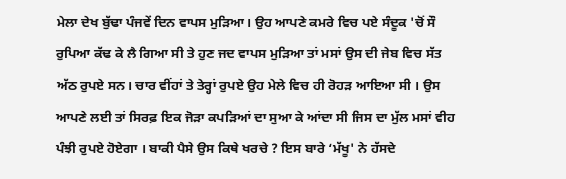ਮੇਲਾ ਦੇਖ ਬੁੱਢਾ ਪੰਜਵੇਂ ਦਿਨ ਵਾਪਸ ਮੁੜਿਆ। ਉਹ ਆਪਣੇ ਕਮਰੇ ਵਿਚ ਪਏ ਸੰਦੂਕ 'ਚੋਂ ਸੌ ਰੁਪਿਆ ਕੱਢ ਕੇ ਲੈ ਗਿਆ ਸੀ ਤੇ ਹੁਣ ਜਦ ਵਾਪਸ ਮੁੜਿਆ ਤਾਂ ਮਸਾਂ ਉਸ ਦੀ ਜੇਬ ਵਿਚ ਸੱਤ ਅੱਠ ਰੁਪਏ ਸਨ। ਚਾਰ ਵੀਂਹਾਂ ਤੇ ਤੇਰ੍ਹਾਂ ਰੁਪਏ ਉਹ ਮੇਲੇ ਵਿਚ ਹੀ ਰੋਹੜ ਆਇਆ ਸੀ । ਉਸ ਆਪਣੇ ਲਈ ਤਾਂ ਸਿਰਫ਼ ਇਕ ਜੋੜਾ ਕਪੜਿਆਂ ਦਾ ਸੁਆ ਕੇ ਆਂਦਾ ਸੀ ਜਿਸ ਦਾ ਮੁੱਲ ਮਸਾਂ ਵੀਹ ਪੰਝੀ ਰੁਪਏ ਹੋਏਗਾ । ਬਾਕੀ ਪੈਸੇ ਉਸ ਕਿਥੇ ਖਰਚੇ ? ਇਸ ਬਾਰੇ ‘ਮੱਖੂ' ਨੇ ਹੱਸਦੇ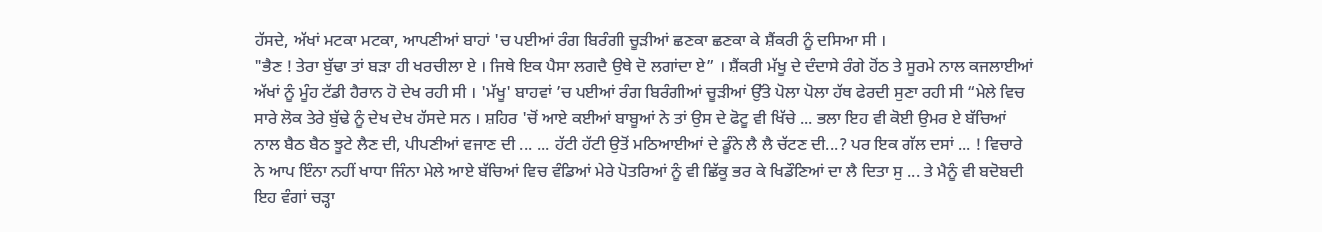ਹੱਸਦੇ, ਅੱਖਾਂ ਮਟਕਾ ਮਟਕਾ, ਆਪਣੀਆਂ ਬਾਹਾਂ 'ਚ ਪਈਆਂ ਰੰਗ ਬਿਰੰਗੀ ਚੂੜੀਆਂ ਛਣਕਾ ਛਣਕਾ ਕੇ ਸ਼ੈਂਕਰੀ ਨੂੰ ਦਸਿਆ ਸੀ ।
"ਭੈਣ ! ਤੇਰਾ ਬੁੱਢਾ ਤਾਂ ਬੜਾ ਹੀ ਖਰਚੀਲਾ ਏ । ਜਿਥੇ ਇਕ ਪੈਸਾ ਲਗਦੈ ਉਥੇ ਦੋ ਲਗਾਂਦਾ ਏ” । ਸ਼ੈਂਕਰੀ ਮੱਖੂ ਦੇ ਦੰਦਾਸੇ ਰੰਗੇ ਹੋਂਠ ਤੇ ਸੂਰਮੇ ਨਾਲ ਕਜਲਾਈਆਂ ਅੱਖਾਂ ਨੂੰ ਮੂੰਹ ਟੱਡੀ ਹੈਰਾਨ ਹੋ ਦੇਖ ਰਹੀ ਸੀ । 'ਮੱਖੂ' ਬਾਹਵਾਂ ’ਚ ਪਈਆਂ ਰੰਗ ਬਿਰੰਗੀਆਂ ਚੂੜੀਆਂ ਉੱਤੇ ਪੋਲਾ ਪੋਲਾ ਹੱਥ ਫੇਰਦੀ ਸੁਣਾ ਰਹੀ ਸੀ “ਮੇਲੇ ਵਿਚ ਸਾਰੇ ਲੋਕ ਤੇਰੇ ਬੁੱਢੇ ਨੂੰ ਦੇਖ ਦੇਖ ਹੱਸਦੇ ਸਨ । ਸ਼ਹਿਰ 'ਚੋਂ ਆਏ ਕਈਆਂ ਬਾਬੂਆਂ ਨੇ ਤਾਂ ਉਸ ਦੇ ਫੋਟੂ ਵੀ ਖਿੱਚੇ ... ਭਲਾ ਇਹ ਵੀ ਕੋਈ ਉਮਰ ਏ ਬੱਚਿਆਂ ਨਾਲ ਬੈਠ ਬੈਠ ਝੂਟੇ ਲੈਣ ਦੀ, ਪੀਪਣੀਆਂ ਵਜਾਣ ਦੀ ... ... ਹੱਟੀ ਹੱਟੀ ਉਤੋਂ ਮਠਿਆਈਆਂ ਦੇ ਡੂੰਨੇ ਲੈ ਲੈ ਚੱਟਣ ਦੀ...? ਪਰ ਇਕ ਗੱਲ ਦਸਾਂ ... ! ਵਿਚਾਰੇ ਨੇ ਆਪ ਇੰਨਾ ਨਹੀਂ ਖਾਧਾ ਜਿੰਨਾ ਮੇਲੇ ਆਏ ਬੱਚਿਆਂ ਵਿਚ ਵੰਡਿਆਂ ਮੇਰੇ ਪੋਤਰਿਆਂ ਨੂੰ ਵੀ ਛਿੱਕੂ ਭਰ ਕੇ ਖਿਡੌਣਿਆਂ ਦਾ ਲੈ ਦਿਤਾ ਸੁ ... ਤੇ ਮੈਨੂੰ ਵੀ ਬਦੋਬਦੀ ਇਹ ਵੰਗਾਂ ਚੜ੍ਹਾ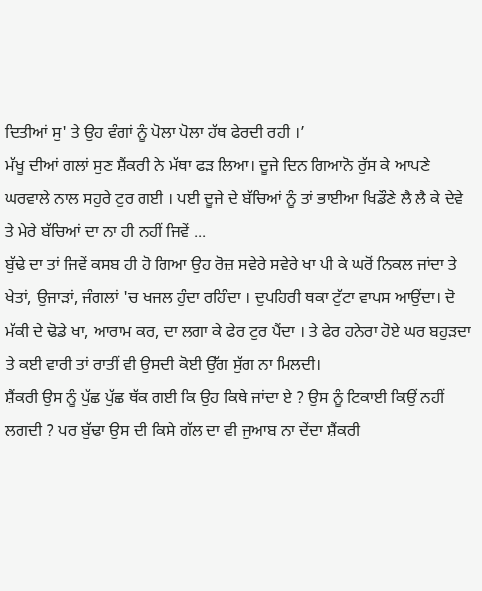ਦਿਤੀਆਂ ਸੁ' ਤੇ ਉਹ ਵੰਗਾਂ ਨੂੰ ਪੋਲਾ ਪੋਲਾ ਹੱਥ ਫੇਰਦੀ ਰਹੀ ।’
ਮੱਖੂ ਦੀਆਂ ਗਲਾਂ ਸੁਣ ਸ਼ੈਂਕਰੀ ਨੇ ਮੱਥਾ ਫੜ ਲਿਆ। ਦੂਜੇ ਦਿਨ ਗਿਆਨੋ ਰੁੱਸ ਕੇ ਆਪਣੇ ਘਰਵਾਲੇ ਨਾਲ ਸਹੁਰੇ ਟੁਰ ਗਈ । ਪਈ ਦੂਜੇ ਦੇ ਬੱਚਿਆਂ ਨੂੰ ਤਾਂ ਭਾਈਆ ਖਿਡੌਣੇ ਲੈ ਲੈ ਕੇ ਦੇਵੇ ਤੇ ਮੇਰੇ ਬੱਚਿਆਂ ਦਾ ਨਾ ਹੀ ਨਹੀਂ ਜਿਵੇਂ ...
ਬੁੱਢੇ ਦਾ ਤਾਂ ਜਿਵੇਂ ਕਸਬ ਹੀ ਹੋ ਗਿਆ ਉਹ ਰੋਜ਼ ਸਵੇਰੇ ਸਵੇਰੇ ਖਾ ਪੀ ਕੇ ਘਰੋਂ ਨਿਕਲ ਜਾਂਦਾ ਤੇ ਖੇਤਾਂ, ਉਜਾੜਾਂ, ਜੰਗਲਾਂ 'ਚ ਖਜਲ ਹੁੰਦਾ ਰਹਿੰਦਾ । ਦੁਪਹਿਰੀ ਥਕਾ ਟੁੱਟਾ ਵਾਪਸ ਆਉਂਦਾ। ਦੋ ਮੱਕੀ ਦੇ ਢੋਡੇ ਖਾ, ਆਰਾਮ ਕਰ, ਦਾ ਲਗਾ ਕੇ ਫੇਰ ਟੁਰ ਪੈਂਦਾ । ਤੇ ਫੇਰ ਹਨੇਰਾ ਹੋਏ ਘਰ ਬਹੁੜਦਾ ਤੇ ਕਈ ਵਾਰੀ ਤਾਂ ਰਾਤੀਂ ਵੀ ਉਸਦੀ ਕੋਈ ਉੱਗ ਸੁੱਗ ਨਾ ਮਿਲਦੀ।
ਸ਼ੈਂਕਰੀ ਉਸ ਨੂੰ ਪੁੱਛ ਪੁੱਛ ਥੱਕ ਗਈ ਕਿ ਉਹ ਕਿਥੇ ਜਾਂਦਾ ਏ ? ਉਸ ਨੂੰ ਟਿਕਾਈ ਕਿਉਂ ਨਹੀਂ ਲਗਦੀ ? ਪਰ ਬੁੱਢਾ ਉਸ ਦੀ ਕਿਸੇ ਗੱਲ ਦਾ ਵੀ ਜੁਆਬ ਨਾ ਦੇਂਦਾ ਸ਼ੈਂਕਰੀ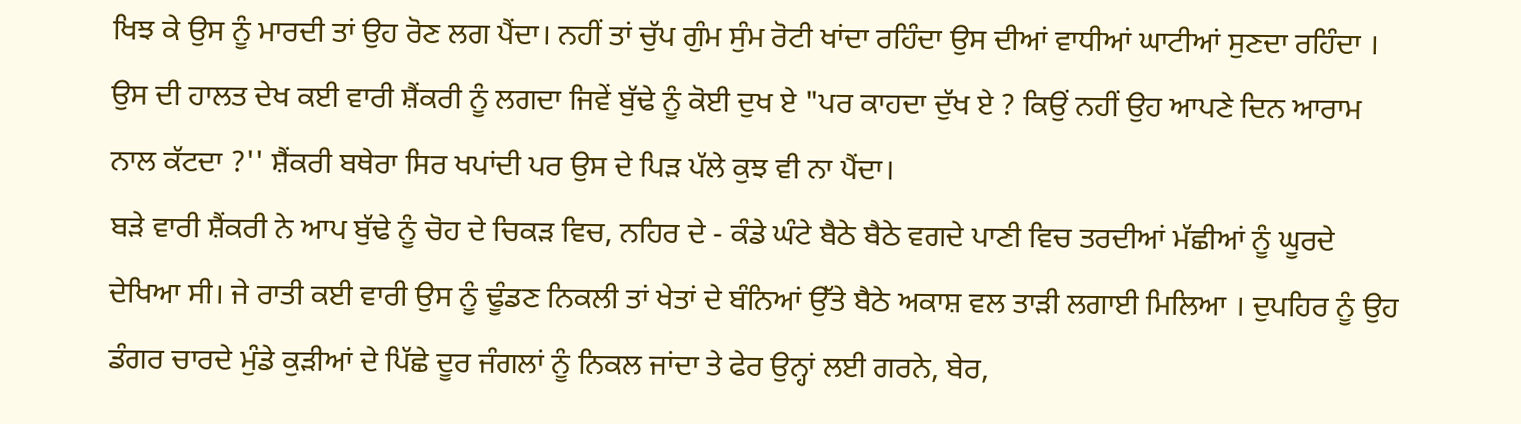ਖਿਝ ਕੇ ਉਸ ਨੂੰ ਮਾਰਦੀ ਤਾਂ ਉਹ ਰੋਣ ਲਗ ਪੈਂਦਾ। ਨਹੀਂ ਤਾਂ ਚੁੱਪ ਗੁੰਮ ਸੁੰਮ ਰੋਟੀ ਖਾਂਦਾ ਰਹਿੰਦਾ ਉਸ ਦੀਆਂ ਵਾਧੀਆਂ ਘਾਟੀਆਂ ਸੁਣਦਾ ਰਹਿੰਦਾ । ਉਸ ਦੀ ਹਾਲਤ ਦੇਖ ਕਈ ਵਾਰੀ ਸ਼ੈਂਕਰੀ ਨੂੰ ਲਗਦਾ ਜਿਵੇਂ ਬੁੱਢੇ ਨੂੰ ਕੋਈ ਦੁਖ ਏ "ਪਰ ਕਾਹਦਾ ਦੁੱਖ ਏ ? ਕਿਉਂ ਨਹੀਂ ਉਹ ਆਪਣੇ ਦਿਨ ਆਰਾਮ ਨਾਲ ਕੱਟਦਾ ?'' ਸ਼ੈਂਕਰੀ ਬਥੇਰਾ ਸਿਰ ਖਪਾਂਦੀ ਪਰ ਉਸ ਦੇ ਪਿੜ ਪੱਲੇ ਕੁਝ ਵੀ ਨਾ ਪੈਂਦਾ।
ਬੜੇ ਵਾਰੀ ਸ਼ੈਂਕਰੀ ਨੇ ਆਪ ਬੁੱਢੇ ਨੂੰ ਚੋਹ ਦੇ ਚਿਕੜ ਵਿਚ, ਨਹਿਰ ਦੇ - ਕੰਡੇ ਘੰਟੇ ਬੈਠੇ ਬੈਠੇ ਵਗਦੇ ਪਾਣੀ ਵਿਚ ਤਰਦੀਆਂ ਮੱਛੀਆਂ ਨੂੰ ਘੂਰਦੇ ਦੇਖਿਆ ਸੀ। ਜੇ ਰਾਤੀ ਕਈ ਵਾਰੀ ਉਸ ਨੂੰ ਢੂੰਡਣ ਨਿਕਲੀ ਤਾਂ ਖੇਤਾਂ ਦੇ ਬੰਨਿਆਂ ਉੱਤੇ ਬੈਠੇ ਅਕਾਸ਼ ਵਲ ਤਾੜੀ ਲਗਾਈ ਮਿਲਿਆ । ਦੁਪਹਿਰ ਨੂੰ ਉਹ ਡੰਗਰ ਚਾਰਦੇ ਮੁੰਡੇ ਕੁੜੀਆਂ ਦੇ ਪਿੱਛੇ ਦੂਰ ਜੰਗਲਾਂ ਨੂੰ ਨਿਕਲ ਜਾਂਦਾ ਤੇ ਫੇਰ ਉਨ੍ਹਾਂ ਲਈ ਗਰਨੇ, ਬੇਰ,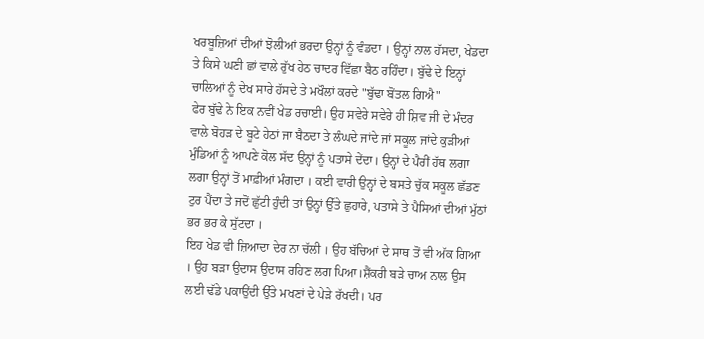ਖਰਬੂਜ਼ਿਆਂ ਦੀਆਂ ਝੋਲੀਆਂ ਭਰਦਾ ਉਨ੍ਹਾਂ ਨੂੰ ਵੰਡਦਾ । ਉਨ੍ਹਾਂ ਨਾਲ ਹੱਸਦਾ, ਖੇਡਦਾ ਤੇ ਕਿਸੇ ਘਣੀ ਛਾਂ ਵਾਲੇ ਰੁੱਖ ਹੇਠ ਚਾਦਰ ਵਿੱਛਾ ਬੈਠ ਰਹਿੰਦਾ। ਬੁੱਢੇ ਦੇ ਇਨ੍ਹਾਂ ਚਾਲਿਆਂ ਨੂੰ ਦੇਖ ਸਾਰੇ ਹੱਸਦੇ ਤੇ ਮਖੌਲਾਂ ਕਰਦੇ "ਬੁੱਢਾ ਬੋਂਤਲ ਗਿਐ"
ਫੇਰ ਬੁੱਢੇ ਨੇ ਇਕ ਨਵੀਂ ਖੇਡ ਰਚਾਈ। ਉਹ ਸਵੇਰੇ ਸਵੇਰੇ ਹੀ ਸ਼ਿਵ ਜੀ ਦੇ ਮੰਦਰ ਵਾਲੇ ਬੋਹੜ ਦੇ ਬੂਟੇ ਹੇਠਾਂ ਜਾ ਬੈਠਦਾ ਤੇ ਲੰਘਦੇ ਜਾਂਦੇ ਜਾਂ ਸਕੂਲ ਜਾਂਦੇ ਕੁੜੀਆਂ ਮੁੰਡਿਆਂ ਨੂੰ ਆਪਣੇ ਕੋਲ ਸੱਦ ਉਨ੍ਹਾਂ ਨੂੰ ਪਤਾਸੇ ਦੇਂਦਾ। ਉਨ੍ਹਾਂ ਦੇ ਪੈਰੀਂ ਹੱਥ ਲਗਾ ਲਗਾ ਉਨ੍ਹਾਂ ਤੋਂ ਮਾਫ਼ੀਆਂ ਮੰਗਦਾ । ਕਈ ਵਾਰੀ ਉਨ੍ਹਾਂ ਦੇ ਬਸਤੇ ਚੁੱਕ ਸਕੂਲ ਛੱਡਣ ਟੁਰ ਪੈਂਦਾ ਤੇ ਜਦੋਂ ਛੁੱਟੀ ਹੁੰਦੀ ਤਾਂ ਉਨ੍ਹਾਂ ਉੱਤੇ ਛੁਹਾਰੇ, ਪਤਾਸੇ ਤੇ ਪੈਸਿਆਂ ਦੀਆਂ ਮੁੱਠਾਂ ਭਰ ਭਰ ਕੇ ਸੁੱਟਦਾ ।
ਇਹ ਖੇਡ ਵੀ ਜ਼ਿਆਦਾ ਦੇਰ ਨਾ ਚੱਲੀ । ਉਹ ਬੱਚਿਆਂ ਦੇ ਸਾਥ ਤੋਂ ਵੀ ਅੱਕ ਗਿਆ । ਉਹ ਬੜਾ ਉਦਾਸ ਉਦਾਸ ਰਹਿਣ ਲਗ ਪਿਆ।ਸ਼ੈਂਕਰੀ ਬੜੇ ਚਾਅ ਨਾਲ ਉਸ ਲਈ ਢੱਡੇ ਪਕਾਉਂਦੀ ਉੱਤੇ ਮਖਣਾਂ ਦੇ ਪੇੜੇ ਰੱਖਦੀ। ਪਰ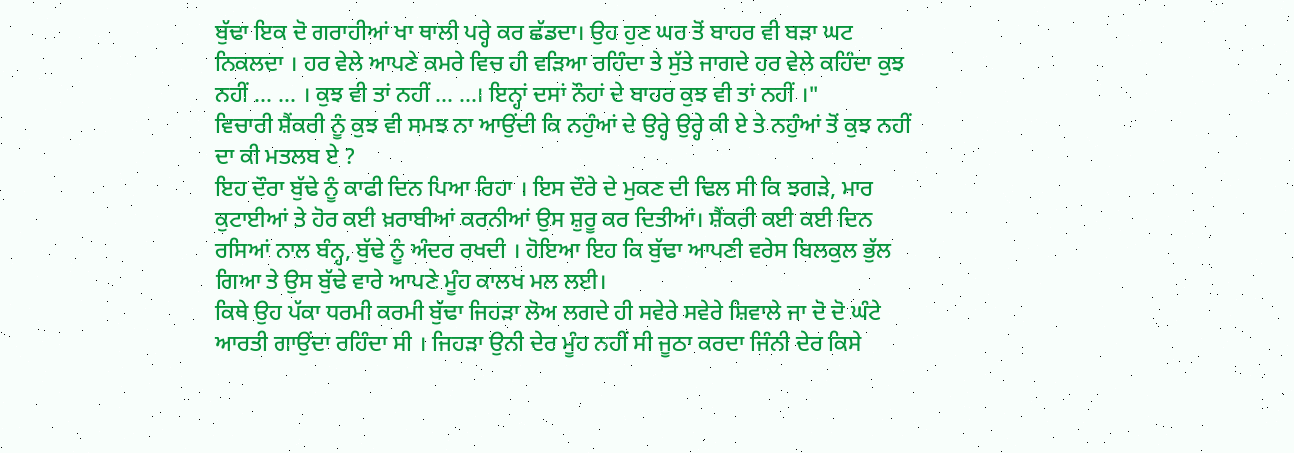ਬੁੱਢਾ ਇਕ ਦੋ ਗਰਾਹੀਆਂ ਖਾ ਥਾਲੀ ਪਰ੍ਹੇ ਕਰ ਛੱਡਦਾ। ਉਹ ਹੁਣ ਘਰ ਤੋਂ ਬਾਹਰ ਵੀ ਬੜਾ ਘਟ ਨਿਕਲਦਾ । ਹਰ ਵੇਲੇ ਆਪਣੇ ਕਮਰੇ ਵਿਚ ਹੀ ਵੜਿਆ ਰਹਿੰਦਾ ਤੇ ਸੁੱਤੇ ਜਾਗਦੇ ਹਰ ਵੇਲੇ ਕਹਿੰਦਾ ਕੁਝ ਨਹੀਂ ... ... । ਕੁਝ ਵੀ ਤਾਂ ਨਹੀਂ ... ...। ਇਨ੍ਹਾਂ ਦਸਾਂ ਨੌਹਾਂ ਦੇ ਬਾਹਰ ਕੁਝ ਵੀ ਤਾਂ ਨਹੀਂ ।"
ਵਿਚਾਰੀ ਸ਼ੈਂਕਰੀ ਨੂੰ ਕੁਝ ਵੀ ਸਮਝ ਨਾ ਆਉਂਦੀ ਕਿ ਨਹੁੰਆਂ ਦੇ ਉਰ੍ਹੇ ਉਰ੍ਹੇ ਕੀ ਏ ਤੇ ਨਹੁੰਆਂ ਤੋਂ ਕੁਝ ਨਹੀਂ ਦਾ ਕੀ ਮਤਲਬ ਏ ?
ਇਹ ਦੌਰਾ ਬੁੱਢੇ ਨੂੰ ਕਾਫੀ ਦਿਨ ਪਿਆ ਰਿਹਾ । ਇਸ ਦੌਰੇ ਦੇ ਮੁਕਣ ਦੀ ਢਿਲ ਸੀ ਕਿ ਝਗੜੇ, ਮਾਰ ਕੁਟਾਈਆਂ ਤੇ ਹੋਰ ਕਈ ਖ਼ਰਾਬੀਆਂ ਕਰਨੀਆਂ ਉਸ ਸ਼ੁਰੂ ਕਰ ਦਿਤੀਆਂ। ਸ਼ੈਂਕਰੀ ਕਈ ਕਈ ਦਿਨ ਰਸਿਆਂ ਨਾਲ ਬੰਨ੍ਹ, ਬੁੱਢੇ ਨੂੰ ਅੰਦਰ ਰਖਦੀ । ਹੋਇਆ ਇਹ ਕਿ ਬੁੱਢਾ ਆਪਣੀ ਵਰੇਸ ਬਿਲਕੁਲ ਭੁੱਲ ਗਿਆ ਤੇ ਉਸ ਬੁੱਢੇ ਵਾਰੇ ਆਪਣੇ ਮੂੰਹ ਕਾਲਖ ਮਲ ਲਈ।
ਕਿਥੇ ਉਹ ਪੱਕਾ ਧਰਮੀ ਕਰਮੀ ਬੁੱਢਾ ਜਿਹੜਾ ਲੋਅ ਲਗਦੇ ਹੀ ਸਵੇਰੇ ਸਵੇਰੇ ਸ਼ਿਵਾਲੇ ਜਾ ਦੋ ਦੋ ਘੰਟੇ ਆਰਤੀ ਗਾਉਂਦਾ ਰਹਿੰਦਾ ਸੀ । ਜਿਹੜਾ ਉਨੀ ਦੇਰ ਮੂੰਹ ਨਹੀਂ ਸੀ ਜੂਠਾ ਕਰਦਾ ਜਿੰਨੀ ਦੇਰ ਕਿਸੇ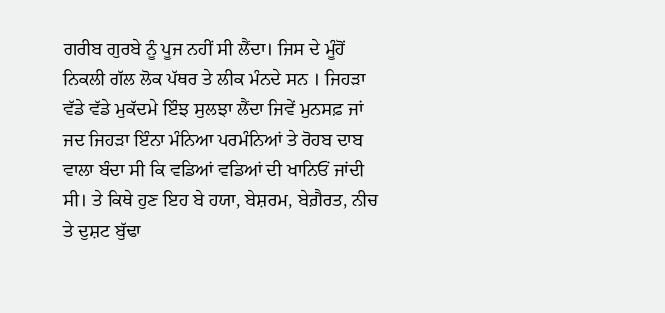ਗਰੀਬ ਗੁਰਬੇ ਨੂੰ ਪੂਜ ਨਹੀਂ ਸੀ ਲੈਂਦਾ। ਜਿਸ ਦੇ ਮੂੰਹੋਂ ਨਿਕਲੀ ਗੱਲ ਲੋਕ ਪੱਥਰ ਤੇ ਲੀਕ ਮੰਨਦੇ ਸਨ । ਜਿਹੜਾ ਵੱਡੇ ਵੱਡੇ ਮੁਕੱਦਮੇ ਇੰਝ ਸੁਲਝਾ ਲੈਂਦਾ ਜਿਵੇਂ ਮੁਨਸਫ਼ ਜਾਂ ਜਦ ਜਿਹੜਾ ਇੰਨਾ ਮੰਨਿਆ ਪਰਮੰਨਿਆਂ ਤੇ ਰੋਹਬ ਦਾਬ ਵਾਲਾ ਬੰਦਾ ਸੀ ਕਿ ਵਡਿਆਂ ਵਡਿਆਂ ਦੀ ਖਾਨਿਓਂ ਜਾਂਦੀ ਸੀ। ਤੇ ਕਿਥੇ ਹੁਣ ਇਹ ਬੇ ਹਯਾ, ਬੇਸ਼ਰਮ, ਬੇਗ਼ੈਰਤ, ਨੀਚ ਤੇ ਦੁਸ਼ਟ ਬੁੱਢਾ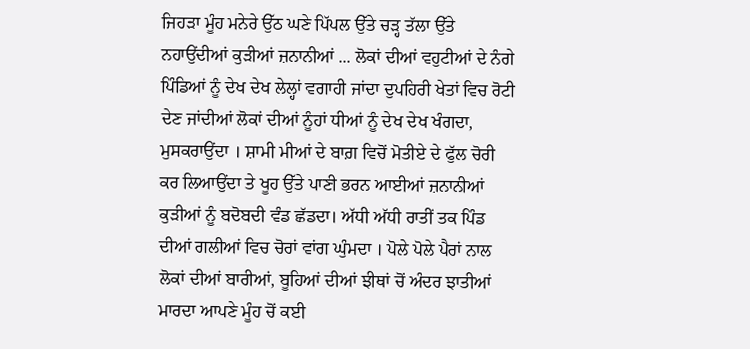ਜਿਹੜਾ ਮੂੰਹ ਮਨੇਰੇ ਉੱਠ ਘਣੇ ਪਿੱਪਲ ਉੱਤੇ ਚੜ੍ਹ ਤੱਲਾ ਉੱਤੇ ਨਹਾਉਂਦੀਆਂ ਕੁੜੀਆਂ ਜ਼ਨਾਨੀਆਂ ... ਲੋਕਾਂ ਦੀਆਂ ਵਹੁਟੀਆਂ ਦੇ ਨੰਗੇ ਪਿੰਡਿਆਂ ਨੂੰ ਦੇਖ ਦੇਖ ਲੇਲ੍ਹਾਂ ਵਗਾਹੀ ਜਾਂਦਾ ਦੁਪਹਿਰੀ ਖੇਤਾਂ ਵਿਚ ਰੋਟੀ ਦੇਣ ਜਾਂਦੀਆਂ ਲੋਕਾਂ ਦੀਆਂ ਨੂੰਹਾਂ ਧੀਆਂ ਨੂੰ ਦੇਖ ਦੇਖ ਖੰਗਦਾ, ਮੁਸਕਰਾਉਂਦਾ । ਸ਼ਾਮੀ ਮੀਆਂ ਦੇ ਬਾਗ਼ ਵਿਚੋਂ ਮੋਤੀਏ ਦੇ ਫੁੱਲ ਚੋਰੀ ਕਰ ਲਿਆਉਂਦਾ ਤੇ ਖੂਹ ਉੱਤੇ ਪਾਣੀ ਭਰਨ ਆਈਆਂ ਜ਼ਨਾਨੀਆਂ ਕੁੜੀਆਂ ਨੂੰ ਬਦੋਬਦੀ ਵੰਡ ਛੱਡਦਾ। ਅੱਧੀ ਅੱਧੀ ਰਾਤੀਂ ਤਕ ਪਿੰਡ ਦੀਆਂ ਗਲੀਆਂ ਵਿਚ ਚੋਰਾਂ ਵਾਂਗ ਘੁੰਮਦਾ । ਪੋਲੇ ਪੋਲੇ ਪੈਰਾਂ ਨਾਲ ਲੋਕਾਂ ਦੀਆਂ ਬਾਰੀਆਂ, ਬੂਹਿਆਂ ਦੀਆਂ ਝੀਥਾਂ ਚੋਂ ਅੰਦਰ ਝਾਤੀਆਂ ਮਾਰਦਾ ਆਪਣੇ ਮੂੰਹ ਚੋਂ ਕਈ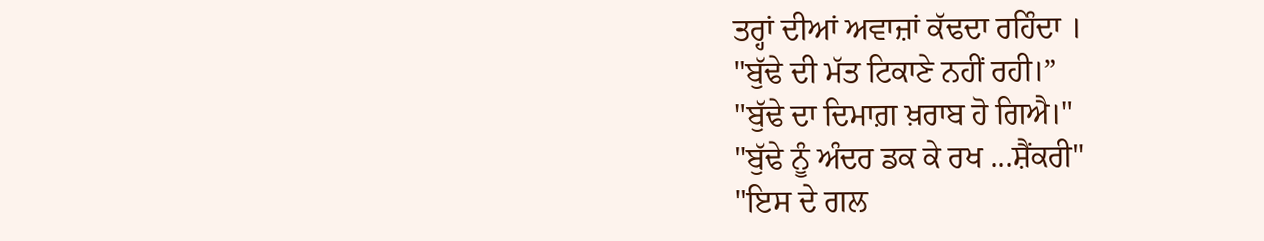ਤਰ੍ਹਾਂ ਦੀਆਂ ਅਵਾਜ਼ਾਂ ਕੱਢਦਾ ਰਹਿੰਦਾ ।
"ਬੁੱਢੇ ਦੀ ਮੱਤ ਟਿਕਾਣੇ ਨਹੀਂ ਰਹੀ।”
"ਬੁੱਢੇ ਦਾ ਦਿਮਾਗ਼ ਖ਼ਰਾਬ ਹੋ ਗਿਐ।"
"ਬੁੱਢੇ ਨੂੰ ਅੰਦਰ ਡਕ ਕੇ ਰਖ ...ਸ਼ੈਂਕਰੀ"
"ਇਸ ਦੇ ਗਲ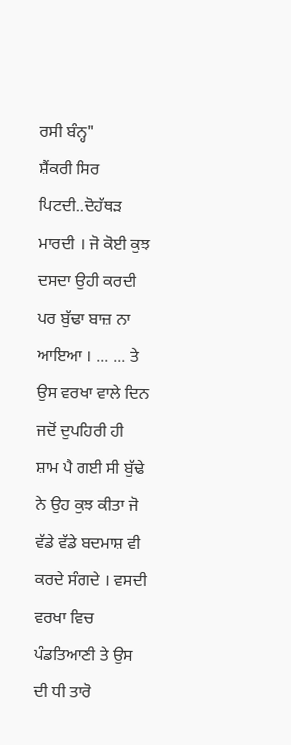ਰਸੀ ਬੰਨ੍ਹ"
ਸ਼ੈਂਕਰੀ ਸਿਰ ਪਿਟਦੀ..ਦੋਹੱਥੜ ਮਾਰਦੀ । ਜੋ ਕੋਈ ਕੁਝ ਦਸਦਾ ਉਹੀ ਕਰਦੀ ਪਰ ਬੁੱਢਾ ਬਾਜ਼ ਨਾ ਆਇਆ । ... ... ਤੇ ਉਸ ਵਰਖਾ ਵਾਲੇ ਦਿਨ ਜਦੋਂ ਦੁਪਹਿਰੀ ਹੀ ਸ਼ਾਮ ਪੈ ਗਈ ਸੀ ਬੁੱਢੇ ਨੇ ਉਹ ਕੁਝ ਕੀਤਾ ਜੋ ਵੱਡੇ ਵੱਡੇ ਬਦਮਾਸ਼ ਵੀ ਕਰਦੇ ਸੰਗਦੇ । ਵਸਦੀ ਵਰਖਾ ਵਿਚ ਪੰਡਤਿਆਣੀ ਤੇ ਉਸ ਦੀ ਧੀ ਤਾਰੋ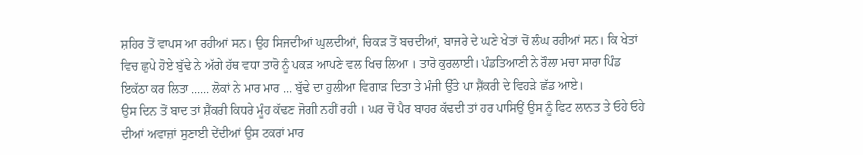ਸ਼ਹਿਰ ਤੋਂ ਵਾਪਸ ਆ ਰਹੀਆਂ ਸਨ। ਉਹ ਸਿਜਦੀਆਂ ਘੁਲਦੀਆਂ, ਚਿਕੜ ਤੋਂ ਬਚਦੀਆਂ, ਬਾਜਰੇ ਦੇ ਘਣੇ ਖੇਤਾਂ ਚੋਂ ਲੰਘ ਰਹੀਆਂ ਸਨ। ਕਿ ਖੇਤਾਂ ਵਿਚ ਛੁਪੇ ਹੋਏ ਬੁੱਢੇ ਨੇ ਅੱਗੇ ਹੱਥ ਵਧਾ ਤਾਰੋ ਨੂੰ ਪਕੜ ਆਪਣੇ ਵਲ ਖਿਚ ਲਿਆ । ਤਾਰੋ ਕੁਰਲਾਈ। ਪੰਡਤਿਆਣੀ ਨੇ ਰੌਲਾ ਮਚਾ ਸਾਰਾ ਪਿੰਡ ਇਕੱਠਾ ਕਰ ਲਿਤਾ ...... ਲੋਕਾਂ ਨੇ ਮਾਰ ਮਾਰ ... ਬੁੱਢੇ ਦਾ ਹੁਲੀਆ ਵਿਗਾੜ ਦਿਤਾ ਤੇ ਮੰਜੀ ਉੱਤੇ ਪਾ ਸ਼ੈਂਕਰੀ ਦੇ ਵਿਹੜੇ ਛੱਡ ਆਏ।
ਉਸ ਦਿਨ ਤੋਂ ਬਾਦ ਤਾਂ ਸ਼ੈਂਕਰੀ ਕਿਧਰੇ ਮੂੰਹ ਕੱਢਣ ਜੋਗੀ ਨਹੀਂ ਰਹੀ । ਘਰ ਚੋਂ ਪੈਰ ਬਾਹਰ ਕੱਢਦੀ ਤਾਂ ਹਰ ਪਾਸਿਉਂ ਉਸ ਨੂੰ ਫਿਟ ਲਾਨਤ ਤੇ ਓਹੇ ਓਹੇ ਦੀਆਂ ਅਵਾਜ਼ਾਂ ਸੁਣਾਈ ਦੇਂਦੀਆਂ ਉਸ ਟਕਰਾਂ ਮਾਰ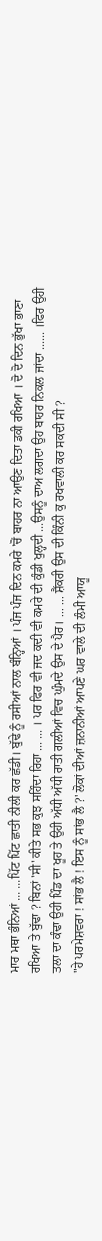ਮਾਰ ਮਥਾ ਭੰਨਿਆਂ ... ...ਪਿੱਟ ਪਿੱਟ ਛਾਤੀ ਨੀਲੀ ਕਰ ਛੱਡੀ। ਬੁੱਢੇ ਨੂੰ ਰਸੀਆਂ ਨਾਲ ਬੰਨ੍ਹਿਆਂ । ਪੰਜ ਪੰਜ ਦਿਨ ਕਮਰੇ 'ਚੋਂ ਬਾਹਰ ਨਾ ਆਉਣ ਦਿਤਾ ਡਕੀ ਰਖਿਆ । ਦੋ ਦੋ ਦਿਨ ਭੁੱਖਾ ਭਾਣਾ ਰਖਿਆ ਤੇ ਬੁੱਢਾ ? ਬਿਨਾਂ 'ਸੀ' ਕੀਤੇ ਸਭ ਕੁਝ ਸਹਿੰਦਾ ਰਿਹਾ ... ... । ਪਰ ਫਿਰ ਵੀ ਜਦ ਕਦੀ ਵੀ ਕਮਰੇ ਦੀ ਕੁੰਡੀ ਖੁਲ੍ਹਦੀ ...ਉਸਨੂੰ ਦਾਅ ਲਗਦਾ ਉਹ ਬਾਹਰ ਨਿਕਲ ਜਾਂਦਾ ...... ।ਫਿਰ ਉਹੀ ਤਲਾ ਦਾ ਕੰਢਾ ਉਹੀ ਪਿੰਡ ਦਾ ਖੂਹ ਤੇ ਉਹੀ ਅੱਧੀ ਅੱਧੀ ਰਾਤੀ ਗਲੀਆਂ ਵਿਚ ਘੁੰਮਦੇ ਉਸ ਦੇ ਪੈਰ। ... ... ਸ਼ੈਂਕਰੀ ਉਸ ਦੀ ਕਿੰਨੀ ਕੁ ਰਖਵਾਲੀ ਕਰ ਸਕਦੀ ਸੀ ?
"ਹੇ ਪਰਮੇਸ਼ਵਰਾ ! ਸਾਂਭ ਲੈ ! ਇਸ ਨੂੰ ਸਾਂਭ ਲੈ ?' ਲੋਕਾਂ ਦੀਆਂ ਜ਼ਨਾਨੀਆਂ ਆਪਣੇ ਘਰ ਵਾਲੇ ਦੀ ਲੰਮੀ ਆਯੂ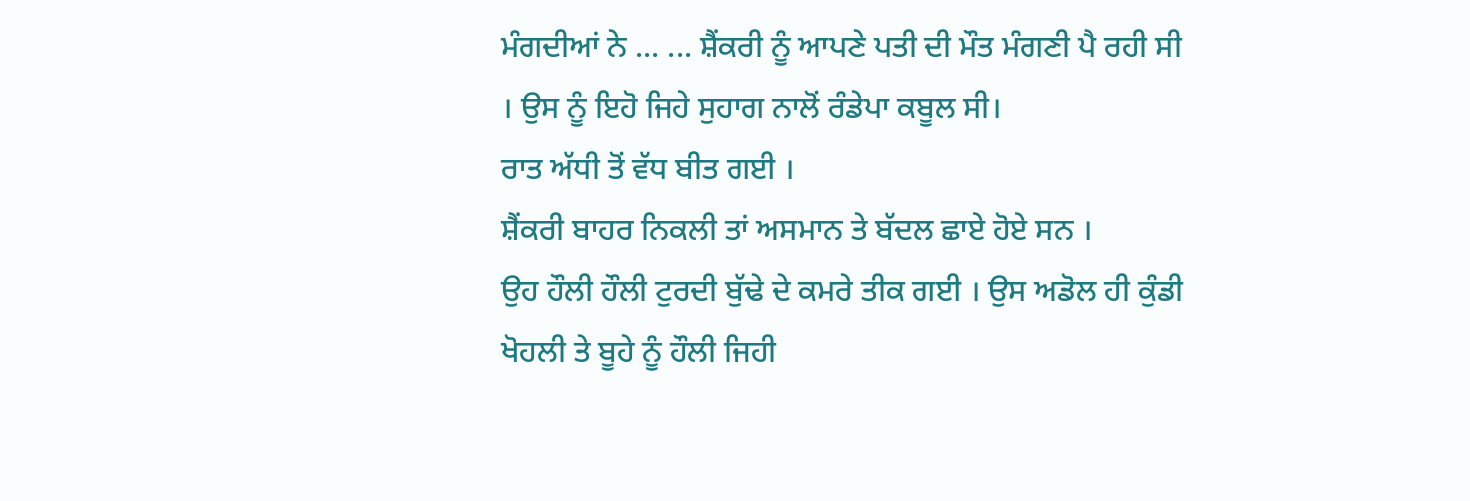ਮੰਗਦੀਆਂ ਨੇ ... ... ਸ਼ੈਂਕਰੀ ਨੂੰ ਆਪਣੇ ਪਤੀ ਦੀ ਮੌਤ ਮੰਗਣੀ ਪੈ ਰਹੀ ਸੀ । ਉਸ ਨੂੰ ਇਹੋ ਜਿਹੇ ਸੁਹਾਗ ਨਾਲੋਂ ਰੰਡੇਪਾ ਕਬੂਲ ਸੀ।
ਰਾਤ ਅੱਧੀ ਤੋਂ ਵੱਧ ਬੀਤ ਗਈ ।
ਸ਼ੈਂਕਰੀ ਬਾਹਰ ਨਿਕਲੀ ਤਾਂ ਅਸਮਾਨ ਤੇ ਬੱਦਲ ਛਾਏ ਹੋਏ ਸਨ ।
ਉਹ ਹੌਲੀ ਹੌਲੀ ਟੁਰਦੀ ਬੁੱਢੇ ਦੇ ਕਮਰੇ ਤੀਕ ਗਈ । ਉਸ ਅਡੋਲ ਹੀ ਕੁੰਡੀ ਖੋਹਲੀ ਤੇ ਬੂਹੇ ਨੂੰ ਹੌਲੀ ਜਿਹੀ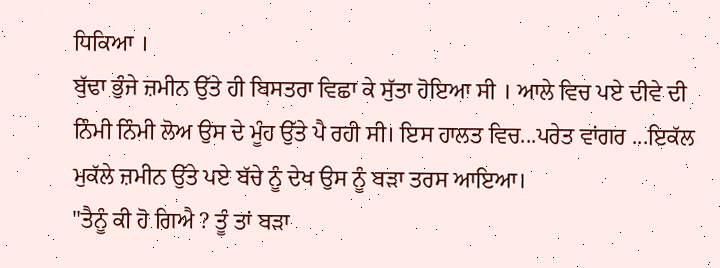ਧਿਕਿਆ ।
ਬੁੱਢਾ ਭੁੰਜੇ ਜ਼ਮੀਨ ਉੱਤੇ ਹੀ ਬਿਸਤਰਾ ਵਿਛਾ ਕੇ ਸੁੱਤਾ ਹੋਇਆ ਸੀ । ਆਲੇ ਵਿਚ ਪਏ ਦੀਵੇ ਦੀ ਨਿੰਮੀ ਨਿੰਮੀ ਲੋਅ ਉਸ ਦੇ ਮੂੰਹ ਉੱਤੇ ਪੈ ਰਹੀ ਸੀ। ਇਸ ਹਾਲਤ ਵਿਚ...ਪਰੇਤ ਵਾਂਗਰ ...ਇਕੱਲ ਮੁਕੱਲੇ ਜ਼ਮੀਨ ਉੱਤੇ ਪਏ ਬੱਚੇ ਨੂੰ ਦੇਖ ਉਸ ਨੂੰ ਬੜਾ ਤਰਸ ਆਇਆ।
"ਤੈਨੂੰ ਕੀ ਹੋ ਗਿਐ ? ਤੂੰ ਤਾਂ ਬੜਾ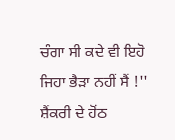ਚੰਗਾ ਸੀ ਕਦੇ ਵੀ ਇਹੋ ਜਿਹਾ ਭੈੜਾ ਨਹੀਂ ਸੈਂ !'' ਸ਼ੈਂਕਰੀ ਦੇ ਹੋਂਠ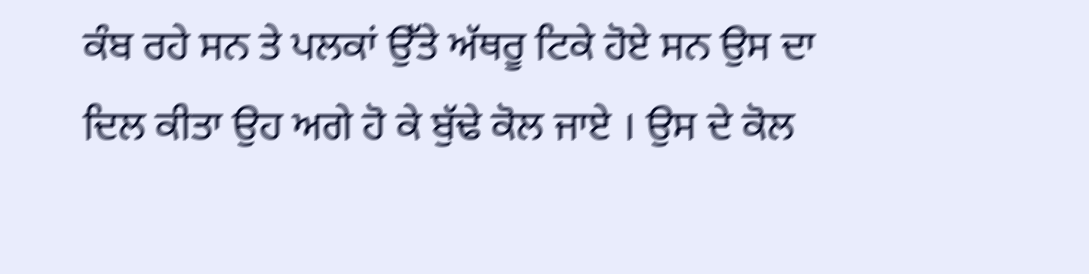ਕੰਬ ਰਹੇ ਸਨ ਤੇ ਪਲਕਾਂ ਉੱਤੇ ਅੱਥਰੂ ਟਿਕੇ ਹੋਏ ਸਨ ਉਸ ਦਾ ਦਿਲ ਕੀਤਾ ਉਹ ਅਗੇ ਹੋ ਕੇ ਬੁੱਢੇ ਕੋਲ ਜਾਏ । ਉਸ ਦੇ ਕੋਲ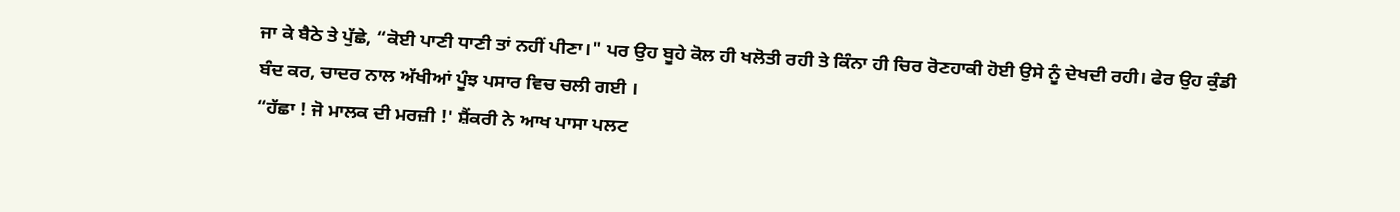ਜਾ ਕੇ ਬੈਠੇ ਤੇ ਪੁੱਛੇ, “ਕੋਈ ਪਾਣੀ ਧਾਣੀ ਤਾਂ ਨਹੀਂ ਪੀਣਾ।" ਪਰ ਉਹ ਬੂਹੇ ਕੋਲ ਹੀ ਖਲੋਤੀ ਰਹੀ ਤੇ ਕਿੰਨਾ ਹੀ ਚਿਰ ਰੋਣਹਾਕੀ ਹੋਈ ਉਸੇ ਨੂੰ ਦੇਖਦੀ ਰਹੀ। ਫੇਰ ਉਹ ਕੁੰਡੀ ਬੰਦ ਕਰ, ਚਾਦਰ ਨਾਲ ਅੱਖੀਆਂ ਪੂੰਝ ਪਸਾਰ ਵਿਚ ਚਲੀ ਗਈ ।
“ਹੱਛਾ ! ਜੋ ਮਾਲਕ ਦੀ ਮਰਜ਼ੀ !' ਸ਼ੈਂਕਰੀ ਨੇ ਆਖ ਪਾਸਾ ਪਲਟ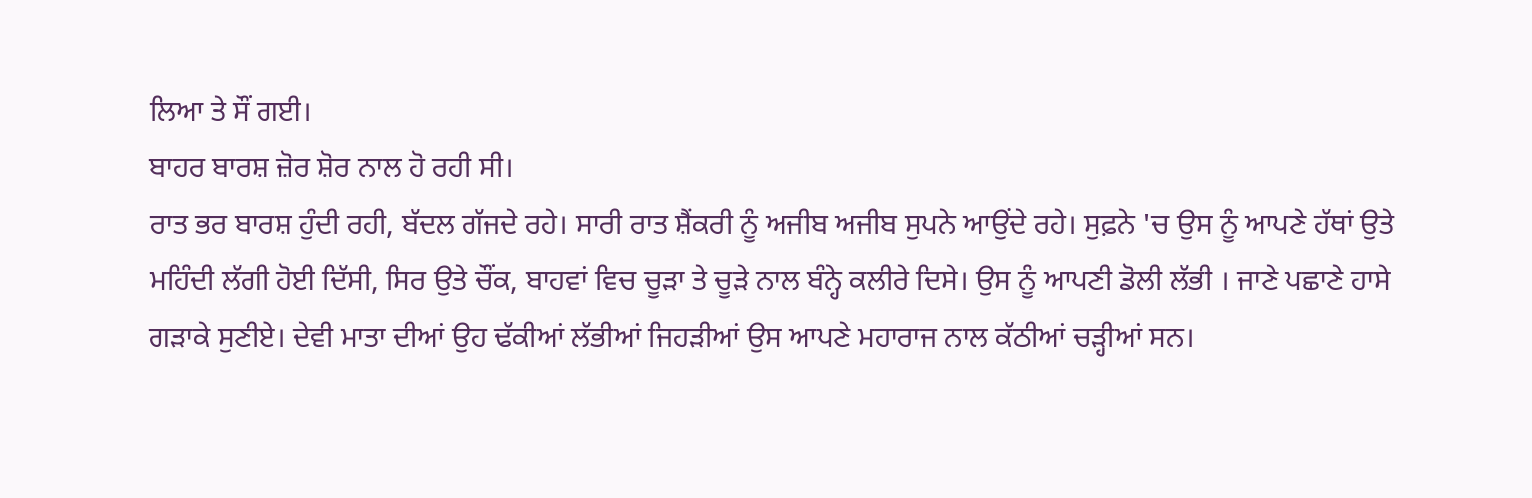ਲਿਆ ਤੇ ਸੌਂ ਗਈ।
ਬਾਹਰ ਬਾਰਸ਼ ਜ਼ੋਰ ਸ਼ੋਰ ਨਾਲ ਹੋ ਰਹੀ ਸੀ।
ਰਾਤ ਭਰ ਬਾਰਸ਼ ਹੁੰਦੀ ਰਹੀ, ਬੱਦਲ ਗੱਜਦੇ ਰਹੇ। ਸਾਰੀ ਰਾਤ ਸ਼ੈਂਕਰੀ ਨੂੰ ਅਜੀਬ ਅਜੀਬ ਸੁਪਨੇ ਆਉਂਦੇ ਰਹੇ। ਸੁਫ਼ਨੇ 'ਚ ਉਸ ਨੂੰ ਆਪਣੇ ਹੱਥਾਂ ਉਤੇ ਮਹਿੰਦੀ ਲੱਗੀ ਹੋਈ ਦਿੱਸੀ, ਸਿਰ ਉਤੇ ਚੌਂਕ, ਬਾਹਵਾਂ ਵਿਚ ਚੂੜਾ ਤੇ ਚੂੜੇ ਨਾਲ ਬੰਨ੍ਹੇ ਕਲੀਰੇ ਦਿਸੇ। ਉਸ ਨੂੰ ਆਪਣੀ ਡੋਲੀ ਲੱਭੀ । ਜਾਣੇ ਪਛਾਣੇ ਹਾਸੇ ਗੜਾਕੇ ਸੁਣੀਏ। ਦੇਵੀ ਮਾਤਾ ਦੀਆਂ ਉਹ ਢੱਕੀਆਂ ਲੱਭੀਆਂ ਜਿਹੜੀਆਂ ਉਸ ਆਪਣੇ ਮਹਾਰਾਜ ਨਾਲ ਕੱਠੀਆਂ ਚੜ੍ਹੀਆਂ ਸਨ।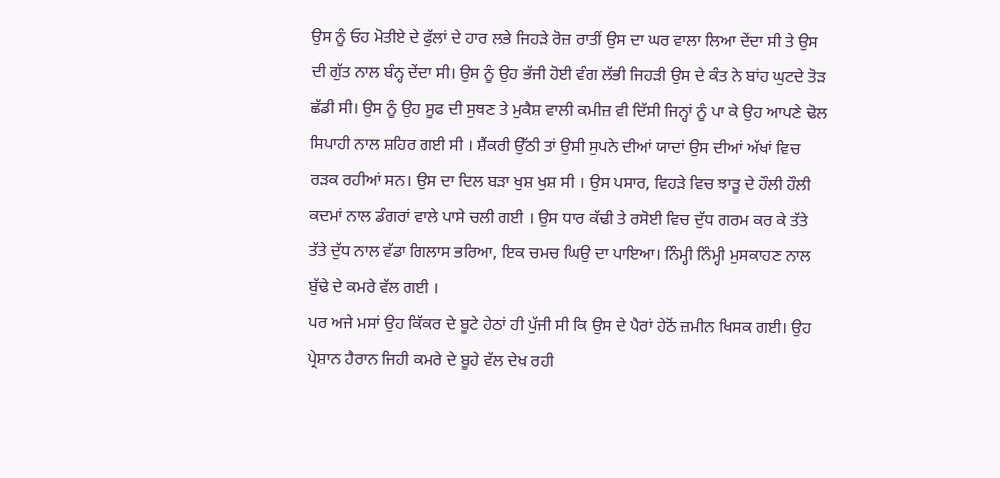ਉਸ ਨੂੰ ਓਹ ਮੋਤੀਏ ਦੇ ਫੁੱਲਾਂ ਦੇ ਹਾਰ ਲਭੇ ਜਿਹੜੇ ਰੋਜ਼ ਰਾਤੀਂ ਉਸ ਦਾ ਘਰ ਵਾਲਾ ਲਿਆ ਦੇਂਦਾ ਸੀ ਤੇ ਉਸ ਦੀ ਗੁੱਤ ਨਾਲ ਬੰਨ੍ਹ ਦੇਂਦਾ ਸੀ। ਉਸ ਨੂੰ ਉਹ ਭੱਜੀ ਹੋਈ ਵੰਗ ਲੱਭੀ ਜਿਹੜੀ ਉਸ ਦੇ ਕੰਤ ਨੇ ਬਾਂਹ ਘੁਟਦੇ ਤੋੜ ਛੱਡੀ ਸੀ। ਉਸ ਨੂੰ ਉਹ ਸੂਫ ਦੀ ਸੁਥਣ ਤੇ ਮੁਕੈਸ਼ ਵਾਲੀ ਕਮੀਜ਼ ਵੀ ਦਿੱਸੀ ਜਿਨ੍ਹਾਂ ਨੂੰ ਪਾ ਕੇ ਉਹ ਆਪਣੇ ਢੋਲ ਸਿਪਾਹੀ ਨਾਲ ਸ਼ਹਿਰ ਗਈ ਸੀ । ਸ਼ੈਂਕਰੀ ਉੱਠੀ ਤਾਂ ਉਸੀ ਸੁਪਨੇ ਦੀਆਂ ਯਾਦਾਂ ਉਸ ਦੀਆਂ ਅੱਖਾਂ ਵਿਚ ਰੜਕ ਰਹੀਆਂ ਸਨ। ਉਸ ਦਾ ਦਿਲ ਬੜਾ ਖੁਸ਼ ਖੁਸ਼ ਸੀ । ਉਸ ਪਸਾਰ, ਵਿਹੜੇ ਵਿਚ ਝਾੜੂ ਦੇ ਹੌਲੀ ਹੌਲੀ ਕਦਮਾਂ ਨਾਲ ਡੰਗਰਾਂ ਵਾਲੇ ਪਾਸੇ ਚਲੀ ਗਈ । ਉਸ ਧਾਰ ਕੱਢੀ ਤੇ ਰਸੋਈ ਵਿਚ ਦੁੱਧ ਗਰਮ ਕਰ ਕੇ ਤੱਤੇ ਤੱਤੇ ਦੁੱਧ ਨਾਲ ਵੱਡਾ ਗਿਲਾਸ ਭਰਿਆ, ਇਕ ਚਮਚ ਘਿਉ ਦਾ ਪਾਇਆ। ਨਿੰਮ੍ਹੀ ਨਿੰਮ੍ਹੀ ਮੁਸਕਾਹਣ ਨਾਲ ਬੁੱਢੇ ਦੇ ਕਮਰੇ ਵੱਲ ਗਈ ।
ਪਰ ਅਜੇ ਮਸਾਂ ਉਹ ਕਿੱਕਰ ਦੇ ਬੂਟੇ ਹੇਠਾਂ ਹੀ ਪੁੱਜੀ ਸੀ ਕਿ ਉਸ ਦੇ ਪੈਰਾਂ ਹੇਠੋਂ ਜ਼ਮੀਨ ਖਿਸਕ ਗਈ। ਉਹ ਪ੍ਰੇਸ਼ਾਨ ਹੈਰਾਨ ਜਿਹੀ ਕਮਰੇ ਦੇ ਬੂਹੇ ਵੱਲ ਦੇਖ ਰਹੀ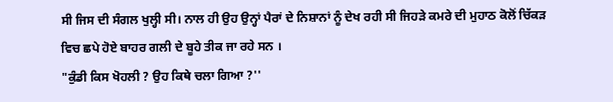ਸੀ ਜਿਸ ਦੀ ਸੰਗਲ ਖੁਲ੍ਹੀ ਸੀ। ਨਾਲ ਹੀ ਉਹ ਉਨ੍ਹਾਂ ਪੈਰਾਂ ਦੇ ਨਿਸ਼ਾਨਾਂ ਨੂੰ ਦੇਖ ਰਹੀ ਸੀ ਜਿਹੜੇ ਕਮਰੇ ਦੀ ਮੁਹਾਠ ਕੋਲੋਂ ਚਿੱਕੜ ਵਿਚ ਛਪੇ ਹੋਏ ਬਾਹਰ ਗਲੀ ਦੇ ਬੂਹੇ ਤੀਕ ਜਾ ਰਹੇ ਸਨ ।
"ਕੁੰਡੀ ਕਿਸ ਖੋਹਲੀ ? ਉਹ ਕਿਥੇ ਚਲਾ ਗਿਆ ?''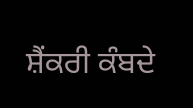ਸ਼ੈਂਕਰੀ ਕੰਬਦੇ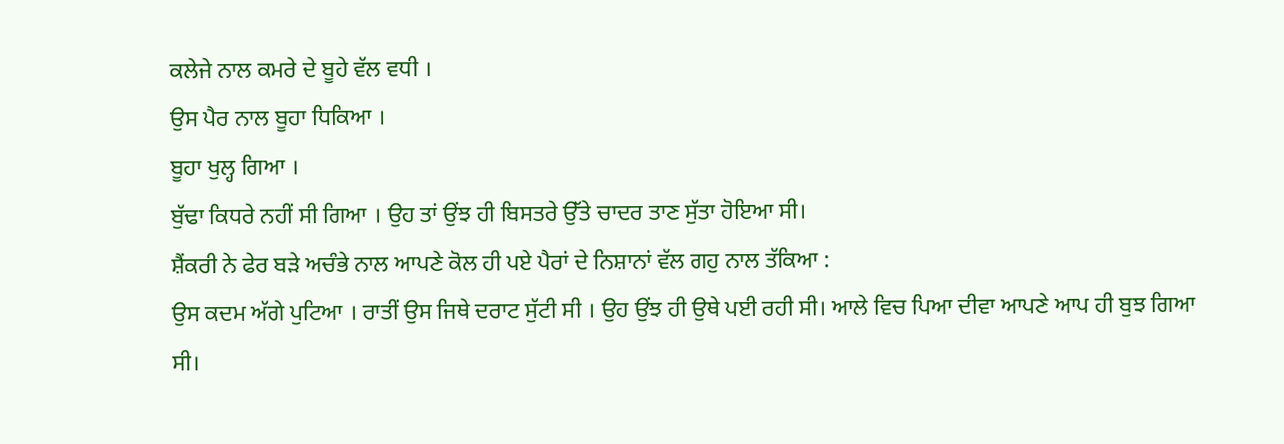ਕਲੇਜੇ ਨਾਲ ਕਮਰੇ ਦੇ ਬੂਹੇ ਵੱਲ ਵਧੀ ।
ਉਸ ਪੈਰ ਨਾਲ ਬੂਹਾ ਧਿਕਿਆ ।
ਬੂਹਾ ਖੁਲ੍ਹ ਗਿਆ ।
ਬੁੱਢਾ ਕਿਧਰੇ ਨਹੀਂ ਸੀ ਗਿਆ । ਉਹ ਤਾਂ ਉਂਝ ਹੀ ਬਿਸਤਰੇ ਉੱਤੇ ਚਾਦਰ ਤਾਣ ਸੁੱਤਾ ਹੋਇਆ ਸੀ।
ਸ਼ੈਂਕਰੀ ਨੇ ਫੇਰ ਬੜੇ ਅਚੰਭੇ ਨਾਲ ਆਪਣੇ ਕੋਲ ਹੀ ਪਏ ਪੈਰਾਂ ਦੇ ਨਿਸ਼ਾਨਾਂ ਵੱਲ ਗਹੁ ਨਾਲ ਤੱਕਿਆ :
ਉਸ ਕਦਮ ਅੱਗੇ ਪੁਟਿਆ । ਰਾਤੀਂ ਉਸ ਜਿਥੇ ਦਰਾਟ ਸੁੱਟੀ ਸੀ । ਉਹ ਉਂਝ ਹੀ ਉਥੇ ਪਈ ਰਹੀ ਸੀ। ਆਲੇ ਵਿਚ ਪਿਆ ਦੀਵਾ ਆਪਣੇ ਆਪ ਹੀ ਬੁਝ ਗਿਆ ਸੀ।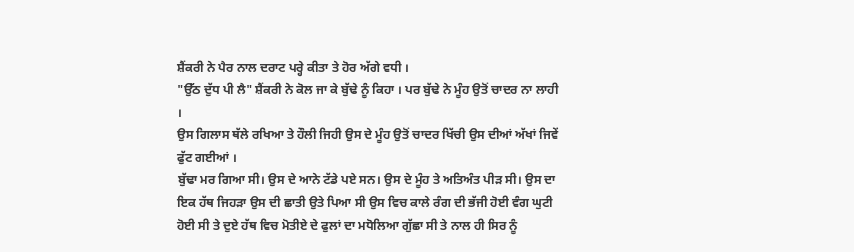ਸ਼ੈਂਕਰੀ ਨੇ ਪੈਰ ਨਾਲ ਦਰਾਟ ਪਰ੍ਹੇ ਕੀਤਾ ਤੇ ਹੋਰ ਅੱਗੇ ਵਧੀ ।
"ਉੱਠ ਦੁੱਧ ਪੀ ਲੈ" ਸ਼ੈਂਕਰੀ ਨੇ ਕੋਲ ਜਾ ਕੇ ਬੁੱਢੇ ਨੂੰ ਕਿਹਾ । ਪਰ ਬੁੱਢੇ ਨੇ ਮੂੰਹ ਉਤੋਂ ਚਾਦਰ ਨਾ ਲਾਹੀ ।
ਉਸ ਗਿਲਾਸ ਥੱਲੇ ਰਖਿਆ ਤੇ ਹੌਲੀ ਜਿਹੀ ਉਸ ਦੇ ਮੂੰਹ ਉਤੋਂ ਚਾਦਰ ਖਿੱਚੀ ਉਸ ਦੀਆਂ ਅੱਖਾਂ ਜਿਵੇਂ ਫੁੱਟ ਗਈਆਂ ।
ਬੁੱਢਾ ਮਰ ਗਿਆ ਸੀ। ਉਸ ਦੇ ਆਨੇ ਟੱਡੇ ਪਏ ਸਨ। ਉਸ ਦੇ ਮੂੰਹ ਤੇ ਅਤਿਅੰਤ ਪੀੜ ਸੀ। ਉਸ ਦਾ ਇਕ ਹੱਥ ਜਿਹੜਾ ਉਸ ਦੀ ਛਾਤੀ ਉਤੇ ਪਿਆ ਸੀ ਉਸ ਵਿਚ ਕਾਲੇ ਰੰਗ ਦੀ ਭੱਜੀ ਹੋਈ ਵੰਗ ਘੁਟੀ ਹੋਈ ਸੀ ਤੇ ਦੁਏ ਹੱਥ ਵਿਚ ਮੋਤੀਏ ਦੇ ਫੁਲਾਂ ਦਾ ਮਧੋਲਿਆ ਗੁੱਛਾ ਸੀ ਤੇ ਨਾਲ ਹੀ ਸਿਰ ਨੂੰ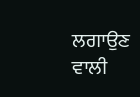ਲਗਾਉਣ ਵਾਲੀ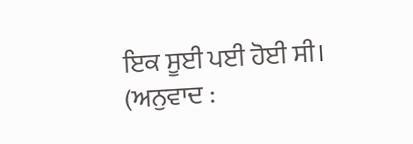ਇਕ ਸੂਈ ਪਈ ਹੋਈ ਸੀ।
(ਅਨੁਵਾਦ :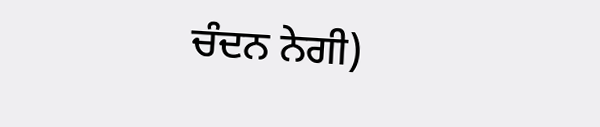ਚੰਦਨ ਨੇਗੀ)